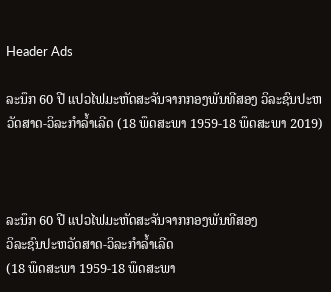Header Ads

ລະນຶກ 60 ປີ ແປວໄຟມະຫັດສະຈັນຈາກກອງພັນທີສອງ ວິລະຊົນປະຫວັດສາດ-ວິລະກຳລ້ຳເລີດ (18 ພຶດສະພາ 1959-18 ພຶດສະພາ 2019)



ລະນຶກ 60 ປີ ແປວໄຟມະຫັດສະຈັນຈາກກອງພັນທີສອງ
ວິລະຊົນປະຫວັດສາດ-ວິລະກຳລ້ຳເລີດ
(18 ພຶດສະພາ 1959-18 ພຶດສະພາ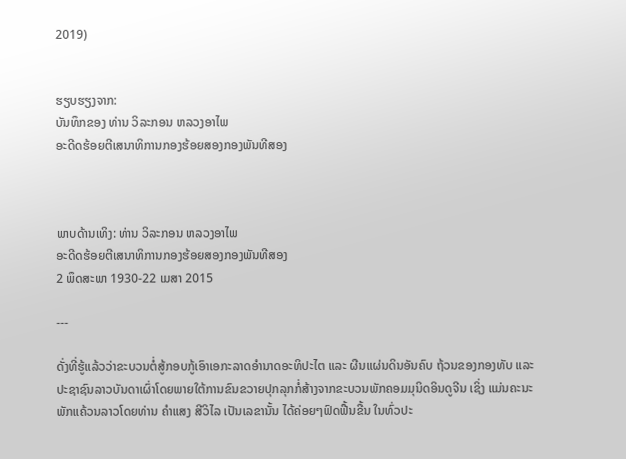2019)


ຮຽບຮຽງຈາກ:
ບັນທຶກຂອງ ທ່ານ ວິລະກອນ ຫລວງອາໄພ
ອະດີດຮ້ອຍຕີເສນາທິການກອງຮ້ອຍສອງກອງພັນທີສອງ



ພາບດ້ານເທິງ: ທ່ານ ວິລະກອນ ຫລວງອາໄພ
ອະດີດຮ້ອຍຕີເສນາທິການກອງຮ້ອຍສອງກອງພັນທີສອງ
2 ພຶດສະພາ 1930-22 ເມສາ 2015

---

ດັ່ງທີ່ຮູ້ແລ້ວວ່າຂະບວນຕໍ່ສູ້ກອບກູ້ເອົາເອກະລາດອຳນາດອະທິປະໄຕ ແລະ ຜືນແຜ່ນດິນອັນຄົບ ຖ້ວນຂອງກອງທັບ ແລະ ປະຊາຊົນລາວບັນດາເຜົ່າໂດຍພາຍໃຕ້ການຂົນຂວາຍປຸກລຸກກໍ່ສ້າງຈາກຂະບວນພັກຄອມມຸນິດອິນດູຈີນ ເຊິ່ງ ແມ່ນຄະນະພັກແຄ້ວນລາວໂດຍທ່ານ ຄຳແສງ ສີວິໄລ ເປັນເລຂານັ້ນ ໄດ້ຄ່ອຍໆຟົດຟື້ນຂື້ນ ໃນທົ່ວປະ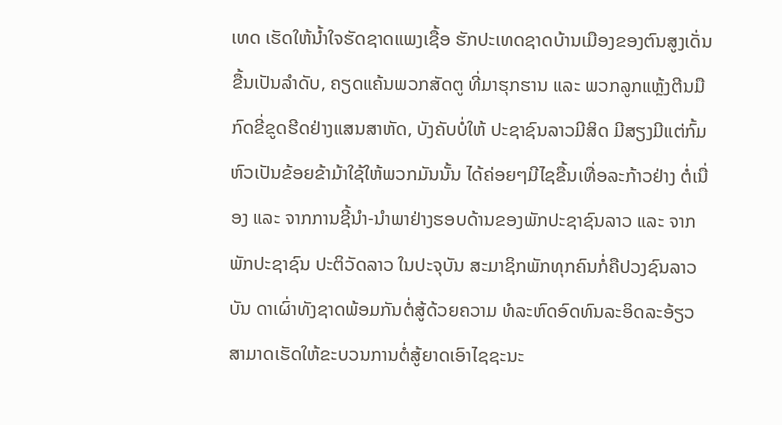ເທດ ເຮັດໃຫ້ນ້ຳໃຈຮັດຊາດແພງເຊື້ອ ຮັກປະເທດຊາດບ້ານເມືອງຂອງຕົນສູງເດັ່ນຂື້ນເປັນລຳດັບ, ຄຽດແຄ້ນພວກສັດຕູ ທີ່ມາຮຸກຮານ ແລະ ພວກລູກແຫຼ້ງຕີນມືກົດຂີ່ຂູດຮີດຢ່າງແສນສາຫັດ, ບັງຄັບບໍ່ໃຫ້ ປະຊາຊົນລາວມີສິດ ມີສຽງມີແຕ່ກົ້ມຫົວເປັນຂ້ອຍຂ້າມ້າໃຊ້ໃຫ້ພວກມັນນັ້ນ ໄດ້ຄ່ອຍໆມີໄຊຂື້ນເທື່ອລະກ້າວຢ່າງ ຕໍ່ເນື່ອງ ແລະ ຈາກການຊີ້ນຳ-ນຳພາຢ່າງຮອບດ້ານຂອງພັກປະຊາຊົນລາວ ແລະ ຈາກພັກປະຊາຊົນ ປະຕິວັດລາວ ໃນປະຈຸບັນ ສະມາຊິກພັກທຸກຄົນກໍ່ຄືປວງຊົນລາວບັນ ດາເຜົ່າທັງຊາດພ້ອມກັນຕໍ່ສູ້ດ້ວຍຄວາມ ທໍລະຫົດອົດທົນລະອິດລະອ້ຽວ ສາມາດເຮັດໃຫ້ຂະບວນການຕໍ່ສູ້ຍາດເອົາໄຊຊະນະ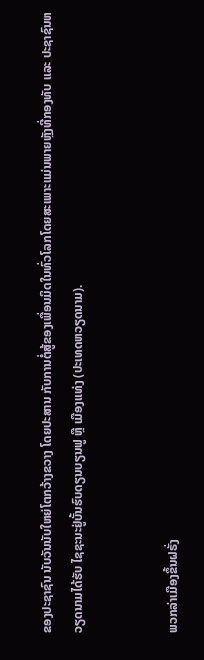ຂອງປະຊາຊົນ ນັບວັນນັບໃຫຍ່ໂຕກວ້າງຂວາງ ໂດຍປະສານ ກັບການຕໍ່ສູ້ຂອງເພື່ອນມິດໃນທົ່ວໂລກໂດຍສະເພາະແມ່ນພາຍຫຼັງທີ່ກອງທັບ ແລະ ປະຊາຊົນຫວຽດນາມໄດ້ຮັບ ໄຊຊະນະຢູ່ບັ້ນຮົບດຽນບຽນຟູ ຫຼື ເມືອງແທ່ງ (ປະເທດຫວຽດນາມ).


ພວກລ່າເມືອງຂຶ້ນຝຣັ່ງ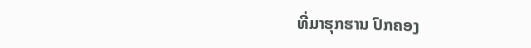ທີ່ມາຮຸກຮານ ປົກຄອງ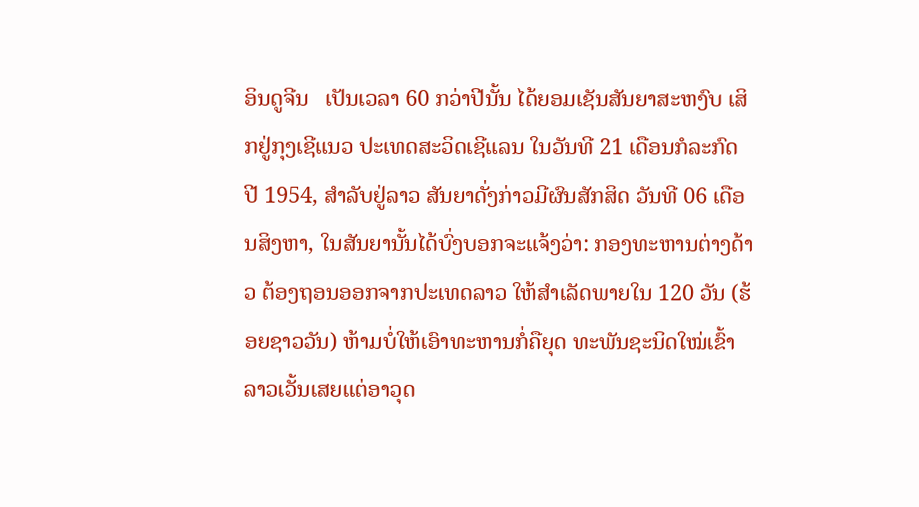ອິນດູຈີນ   ເປັນເວລາ 60 ກວ່າປີນັ້ນ ໄດ້ຍອມເຊັນສັນຍາສະຫງົບ ເສິກຢູ່ກຸງເຊີແນວ ປະເທດສະວິດເຊີແລນ ໃນວັນທີ 21 ເດືອນກໍລະກົດ ປີ 1954, ສຳລັບຢູ່ລາວ ສັນຍາດັ່ງກ່າວມີຜົນສັກສິດ ວັນທີ 06 ເດືອນສິງຫາ, ໃນສັນຍານັ້ນໄດ້ບົ່ງບອກຈະແຈ້ງວ່າ: ກອງທະຫານຕ່າງດ້າວ ຕ້ອງຖອນອອກຈາກປະເທດລາວ ໃຫ້ສຳເລັດພາຍໃນ 120 ວັນ (ຮ້ອຍຊາວວັນ) ຫ້າມບໍ່ໃຫ້ເອົາທະຫານກໍ່ຄືຍຸດ ທະພັນຊະນິດໃໝ່ເຂົ້າລາວເວັ້ນເສຍແຕ່ອາວຸດ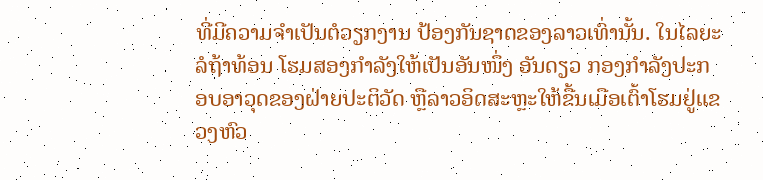ທີ່ມີຄວາມຈຳເປັນຕໍວຽກງານ ປ້ອງກັນຊາດຂອງລາວເທົ່ານັ້ນ. ໃນໄລຍະລໍຖ້າທ້ອນ ໂຮມສອງກຳລັງໃຫ້ເປັນອັນໜຶ່ງ ອັນດຽວ ກອງກຳລັງປະກອບອາວຸດຂອງຝ່າຍປະຕິວັດ ຫຼືລາວອິດສະຫຼະໃຫ້ຂື້ນເມືອເຕົ້າໂຮມຢູ່ແຂວງຫົວ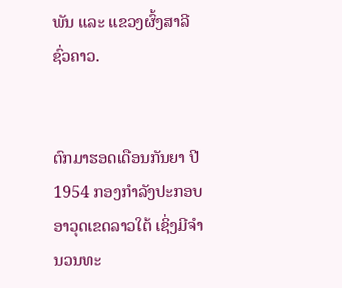ພັນ ແລະ ແຂວງຜົ້ງສາລີ ຊົ່ວຄາວ.


ຕົກມາຮອດເດືອນກັນຍາ ປີ 1954 ກອງກຳລັງປະກອບອາວຸດເຂດລາວໃຕ້ ເຊິ່ງມີຈຳນວນທະ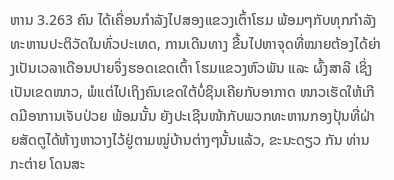ຫານ 3.263 ຄົນ ໄດ້ເຄື່ອນກຳລັງໄປສອງແຂວງເຕົ້າໂຮມ ພ້ອມໆກັບທຸກກຳລັງທະຫານປະຕິວັດໃນທົ່ວປະເທດ, ການເດີນທາງ ຂື້ນໄປຫາຈຸດທີ່ໝາຍຕ້ອງໄດ້ຍ່າງເປັນເວລາເດືອນປາຍຈຶ່ງຮອດເຂດເຕົ້າ ໂຮມແຂວງຫົວພັນ ແລະ ຜົ້ງສາລີ ເຊິ່ງເປັນເຂດໜາວ, ພໍແຕ່ໄປເຖິງຄົນເຂດໃຕ້ບໍ່ຊິນເຄີຍກັບອາກາດ ໜາວເຮັດໃຫ້ເກີດມີອາການເຈັບປ່ວຍ ພ້ອມນັ້ນ ຍັງປະເຊີນໜ້າກັບພວກທະຫານກອງປຸ້ນທີ່ຝ່າຍສັດຕູໄດ້ຫ້າງຫາວາງໄວ້ຢູ່ຕາມໝູ່ບ້ານຕ່າງໆນັ້ນແລ້ວ, ຂະນະດຽວ ກັນ ທ່ານ ກະຕ່າຍ ໂດນສະ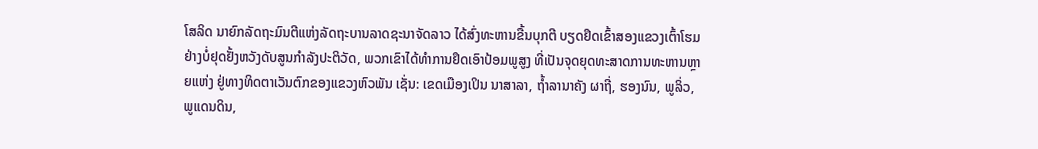ໂສລິດ ນາຍົກລັດຖະມົນຕີແຫ່ງລັດຖະບານລາດຊະນາຈັດລາວ ໄດ້ສົ່ງທະຫານຂື້ນບຸກຕີ ບຽດຢຶດເຂົ້າສອງແຂວງເຕົ້າໂຮມຢ່າງບໍ່ຢຸດຢັ້ງຫວັງດັບສູນກຳລັງປະຕິວັດ, ພວກເຂົາໄດ້ທຳການຢຶດເອົາປ້ອມພູສູງ ທີ່ເປັນຈຸດຍຸດທະສາດການທະຫານຫຼາຍແຫ່ງ ຢູ່ທາງທິດຕາເວັນຕົກຂອງແຂວງຫົວພັນ ເຊັ່ນ: ເຂດເມືອງເປິນ ນາສາລາ, ຖໍ້າລານາຄັງ ຜາຖີ່, ຮອງນົນ, ພູລິ່ວ, ພູແດນດິນ,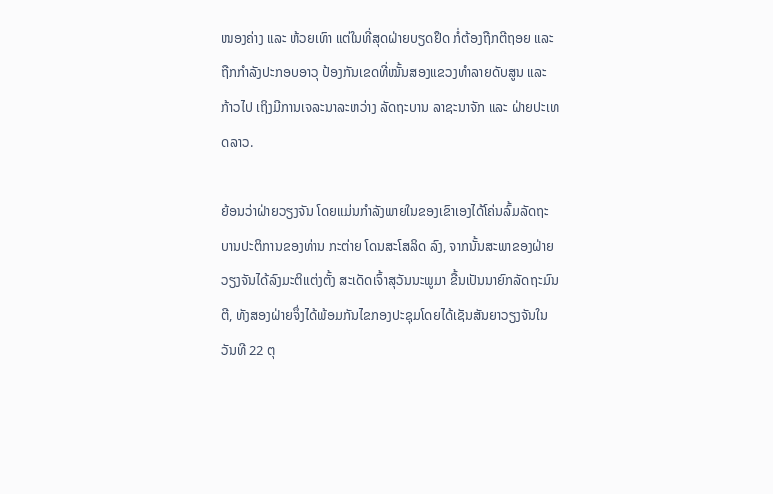ໜອງຄ່າງ ແລະ ຫ້ວຍເທົາ ແຕ່ໃນທີ່ສຸດຝ່າຍບຽດຢຶດ ກໍ່ຕ້ອງຖືກຕີຖອຍ ແລະ ຖືກກຳລັງປະກອບອາວຸ ປ້ອງກັນເຂດທີ່ໝັ້ນສອງແຂວງທຳລາຍດັບສູນ ແລະ ກ້າວໄປ ເຖິງມີການເຈລະນາລະຫວ່າງ ລັດຖະບານ ລາຊະນາຈັກ ແລະ ຝ່າຍປະເທດລາວ.

ຍ້ອນວ່າຝ່າຍວຽງຈັນ ໂດຍແມ່ນກຳລັງພາຍໃນຂອງເຂົາເອງໄດ້ໂຄ່ນລົ້ມລັດຖະບານປະຕິການຂອງທ່ານ ກະຕ່າຍ ໂດນສະໂສລິດ ລົງ, ຈາກນັ້ນສະພາຂອງຝ່າຍວຽງຈັນໄດ້ລົງມະຕິແຕ່ງຕັ້ງ ສະເດັດເຈົ້າສຸວັນນະພູມາ ຂື້ນເປັນນາຍົກລັດຖະມົນຕີ, ທັງສອງຝ່າຍຈຶ່ງໄດ້ພ້ອມກັນໄຂກອງປະຊຸມໂດຍໄດ້ເຊັນສັນຍາວຽງຈັນໃນວັນທີ 22 ຕຸ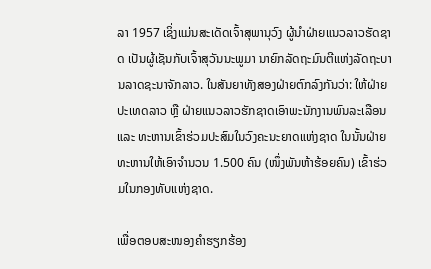ລາ 1957 ເຊິ່ງແມ່ນສະເດັດເຈົ້າສຸພານຸວົງ ຜູ້ນຳຝ່າຍແນວລາວຮັດຊາດ ເປັນຜູ້ເຊັນກັບເຈົ້າສຸວັນນະພູມາ ນາຍົກລັດຖະມົນຕີແຫ່ງລັດຖະບານລາດຊະນາຈັກລາວ. ໃນສັນຍາທັງສອງຝ່າຍຕົກລົງກັນວ່າ: ໃຫ້ຝ່າຍປະເທດລາວ ຫຼື ຝ່າຍແນວລາວຮັກຊາດເອົາພະນັກງານພົນລະເລືອນ ແລະ ທະຫານເຂົ້າຮ່ວມປະສົມໃນວົງຄະນະຍາດແຫ່ງຊາດ ໃນນັ້ນຝ່າຍທະຫານໃຫ້ເອົາຈຳນວນ 1.500 ຄົນ (ໜຶ່ງພັນຫ້າຮ້ອຍຄົນ) ເຂົ້າຮ່ວມໃນກອງທັບແຫ່ງຊາດ.

ເພື່ອຕອບສະໜອງຄຳຮຽກຮ້ອງ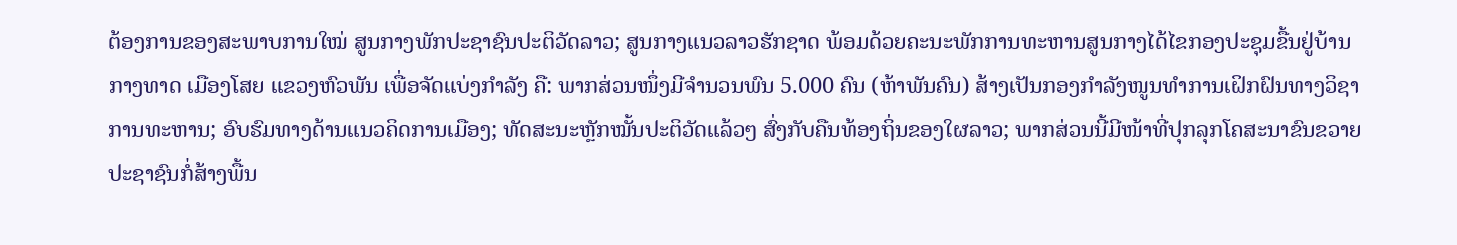ຕ້ອງການຂອງສະພາບການໃໝ່ ສູນກາງພັກປະຊາຊົນປະຕິວັດລາວ; ສູນກາງແນວລາວຮັກຊາດ ພ້ອມດ້ວຍຄະນະພັກການທະຫານສູນກາງໄດ້ໄຂກອງປະຊຸມຂື້ນຢູ່ບ້ານກາງທາດ ເມືອງໂສຍ ແຂວງຫົວພັນ ເພື່ອຈັດແບ່ງກຳລັງ ຄື: ພາກສ່ວນໜຶ່ງມີຈຳນວນພົນ 5.000 ຄົນ (ຫ້າພັນຄົນ) ສ້າງເປັນກອງກຳລັງໜູນທຳການເຝິກຝົນທາງວິຊາການທະຫານ; ອົບຮົມທາງດ້ານແນວຄິດການເມືອງ; ທັດສະນະຫຼັກໝັ້ນປະຕິວັດແລ້ວໆ ສົ່ງກັບຄືນທ້ອງຖິ່ນຂອງໃຜລາວ; ພາກສ່ວນນີ້ມີໜ້າທີ່ປຸກລຸກໂຄສະນາຂົນຂວາຍປະຊາຊົນກໍ່ສ້າງພື້ນ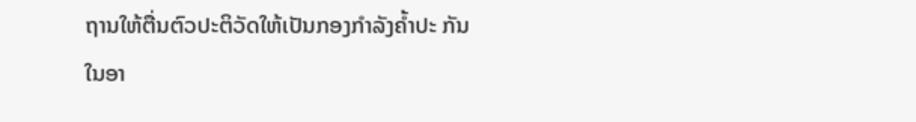ຖານໃຫ້ຕື່ນຕົວປະຕິວັດໃຫ້ເປັນກອງກຳລັງຄ້ຳປະ ກັນໃນອາ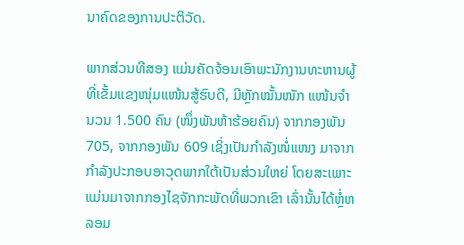ນາຄົດຂອງການປະຕິວັດ.

ພາກສ່ວນທີສອງ ແມ່ນຄັດຈ້ອນເອົາພະນັກງານທະຫານຜູ້ທີ່ເຂັ້ມແຂງໜຸ່ມແໜ້ນສູ້ຮົບດີ, ມີຫຼັກໝັ້ນໜັກ ແໜ້ນຈຳນວນ 1.500 ຄົນ (ໜຶ່ງພັນຫ້າຮ້ອຍຄົນ) ຈາກກອງພັນ 705, ຈາກກອງພັນ 609 ເຊິ່ງເປັນກໍາລັງໜໍ່ແໜງ ມາຈາກກໍາລັງປະກອບອາວຸດພາກໃຕ້ເປັນສ່ວນໃຫຍ່ ໂດຍສະເພາະແມ່ນມາຈາກກອງໄຊຈັກກະພັດທີ່ພວກເຂົາ ເລົ່ານັ້ນໄດ້ຫຼໍ່ຫລອມ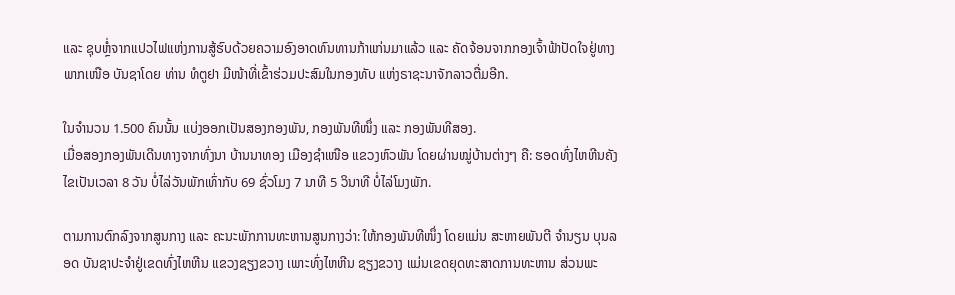ແລະ ຊຸບຫຼໍ່ຈາກແປວໄຟແຫ່ງການສູ້ຮົບດ້ວຍຄວາມອົງອາດທົນທານກ້າແກ່ນມາແລ້ວ ແລະ ຄັດຈ້ອນຈາກກອງເຈົ້າຟ້າປັດໃຈຢູ່ທາງພາກເໜືອ ບັນຊາໂດຍ ທ່ານ ທໍຕູຢາ ມີໜ້າທີ່ເຂົ້າຮ່ວມປະສົມໃນກອງທັບ ແຫ່ງຣາຊະນາຈັກລາວຕື່ມອີກ.

ໃນຈຳນວນ 1.500 ຄົນນັ້ນ ແບ່ງອອກເປັນສອງກອງພັນ, ກອງພັນທີໜຶ່ງ ແລະ ກອງພັນທີສອງ.
ເມື່ອສອງກອງພັນເດີນທາງຈາກທົ່ງນາ ບ້ານນາທອງ ເມືອງຊຳເໜືອ ແຂວງຫົວພັນ ໂດຍຜ່ານໝູ່ບ້ານຕ່າງໆ ຄື: ຮອດທົ່ງໄຫຫີນຄັງໄຂເປັນເວລາ 8 ວັນ ບໍ່ໄລ່ວັນພັກເທົ່າກັບ 69 ຊົ່ວໂມງ 7 ນາທີ 5 ວິນາທີ ບໍ່ໄລ່ໂມງພັກ.

ຕາມການຕົກລົງຈາກສູນກາງ ແລະ ຄະນະພັກການທະຫານສູນກາງວ່າ: ໃຫ້ກອງພັນທີໜຶ່ງ ໂດຍແມ່ນ ສະຫາຍພັນຕີ ຈຳນຽນ ບຸນລອດ ບັນຊາປະຈຳຢູ່ເຂດທົ່ງໄຫຫີນ ແຂວງຊຽງຂວາງ ເພາະທົ່ງໄຫຫີນ ຊຽງຂວາງ ແມ່ນເຂດຍຸດທະສາດການທະຫານ ສ່ວນພະ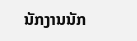ນັກງານນັກ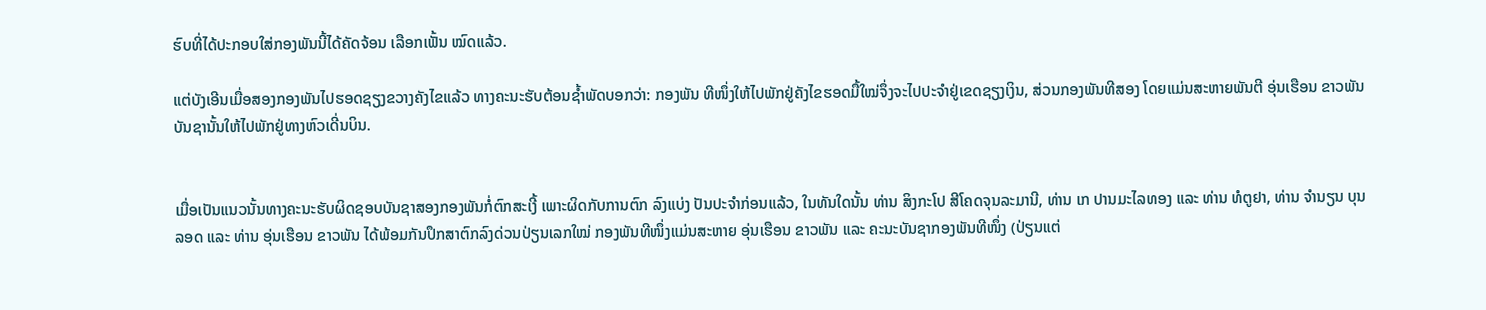ຮົບທີ່ໄດ້ປະກອບໃສ່ກອງພັນນີ້ໄດ້ຄັດຈ້ອນ ເລືອກເຟັ້ນ ໝົດແລ້ວ.

ແຕ່ບັງເອີນເມື່ອສອງກອງພັນໄປຮອດຊຽງຂວາງຄັງໄຂແລ້ວ ທາງຄະນະຮັບຕ້ອນຊ້ຳພັດບອກວ່າ: ກອງພັນ ທີໜຶ່ງໃຫ້ໄປພັກຢູ່ຄັງໄຂຮອດມື້ໃໝ່ຈຶ່ງຈະໄປປະຈຳຢູ່ເຂດຊຽງເງິນ, ສ່ວນກອງພັນທີສອງ ໂດຍແມ່ນສະຫາຍພັນຕີ ອຸ່ນເຮືອນ ຂາວພັນ ບັນຊານັ້ນໃຫ້ໄປພັກຢູ່ທາງຫົວເດີ່ນບິນ.


ເມື່ອເປັນແນວນັ້ນທາງຄະນະຮັບຜິດຊອບບັນຊາສອງກອງພັນກໍ່ຕົກສະເງີ້ ເພາະຜິດກັບການຕົກ ລົງແບ່ງ ປັນປະຈຳກ່ອນແລ້ວ, ໃນທັນໃດນັ້ນ ທ່ານ ສິງກະໂປ ສີໂຄດຈຸນລະມານີ, ທ່ານ ເກ ປານມະໄລທອງ ແລະ ທ່ານ ທໍຕູຢາ, ທ່ານ ຈຳນຽນ ບຸນລອດ ແລະ ທ່ານ ອຸ່ນເຮືອນ ຂາວພັນ ໄດ້ພ້ອມກັນປຶກສາຕົກລົງດ່ວນປ່ຽນເລກໃໝ່ ກອງພັນທີໜຶ່ງແມ່ນສະຫາຍ ອຸ່ນເຮືອນ ຂາວພັນ ແລະ ຄະນະບັນຊາກອງພັນທີໜຶ່ງ (ປ່ຽນແຕ່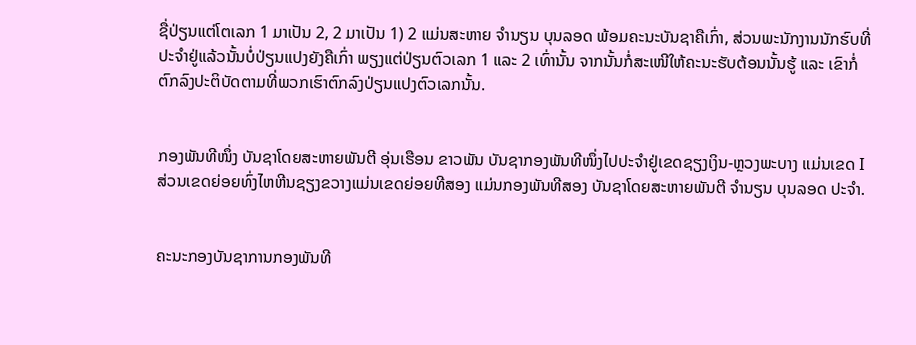ຊື່ປ່ຽນແຕ່ໂຕເລກ 1 ມາເປັນ 2, 2 ມາເປັນ 1) 2 ແມ່ນສະຫາຍ ຈຳນຽນ ບຸນລອດ ພ້ອມຄະນະບັນຊາຄືເກົ່າ, ສ່ວນພະນັກງານນັກຮົບທີ່ປະຈຳຢູ່ແລ້ວນັ້ນບໍ່ປ່ຽນແປງຍັງຄືເກົ່າ ພຽງແຕ່ປ່ຽນຕົວເລກ 1 ແລະ 2 ເທົ່ານັ້ນ ຈາກນັ້ນກໍ່ສະເໜີໃຫ້ຄະນະຮັບຕ້ອນນັ້ນຮູ້ ແລະ ເຂົາກໍ່ຕົກລົງປະຕິບັດຕາມທີ່ພວກເຮົາຕົກລົງປ່ຽນແປງຕົວເລກນັ້ນ.


ກອງພັນທີໜຶ່ງ ບັນຊາໂດຍສະຫາຍພັນຕີ ອຸ່ນເຮືອນ ຂາວພັນ ບັນຊາກອງພັນທີໜຶ່ງໄປປະຈຳຢູ່ເຂດຊຽງເງິນ-ຫຼວງພະບາງ ແມ່ນເຂດ I ສ່ວນເຂດຍ່ອຍທົ່ງໄຫຫີນຊຽງຂວາງແມ່ນເຂດຍ່ອຍທີສອງ ແມ່ນກອງພັນທີສອງ ບັນຊາໂດຍສະຫາຍພັນຕີ ຈຳນຽນ ບຸນລອດ ປະຈຳ.


ຄະນະກອງບັນຊາການກອງພັນທີ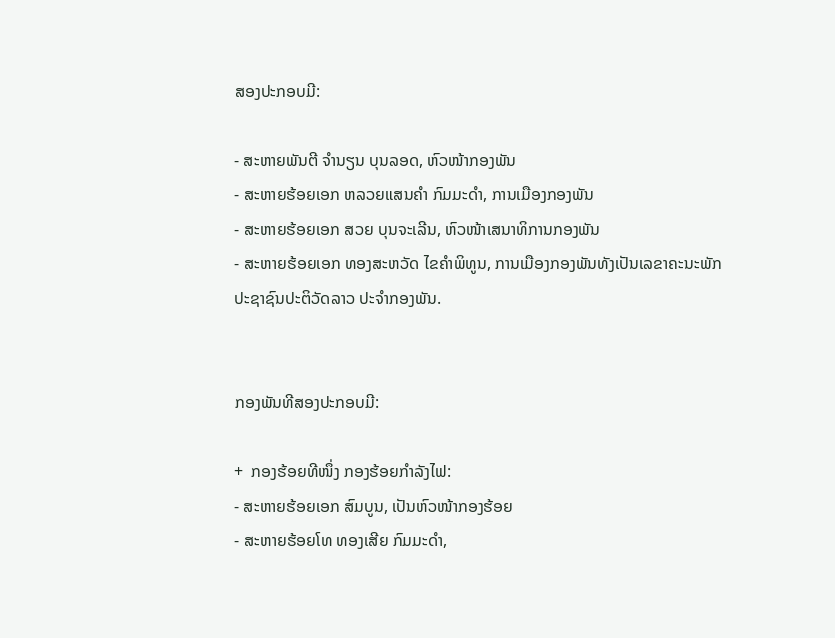ສອງປະກອບມີ:

- ສະຫາຍພັນຕີ ຈຳນຽນ ບຸນລອດ, ຫົວໜ້າກອງພັນ
- ສະຫາຍຮ້ອຍເອກ ຫລວຍແສນຄຳ ກົມມະດຳ, ການເມືອງກອງພັນ
- ສະຫາຍຮ້ອຍເອກ ສວຍ ບຸນຈະເລີນ, ຫົວໜ້າເສນາທິການກອງພັນ
- ສະຫາຍຮ້ອຍເອກ ທອງສະຫວັດ ໄຂຄຳພິທູນ, ການເມືອງກອງພັນທັງເປັນເລຂາຄະນະພັກ
ປະຊາຊົນປະຕິວັດລາວ ປະຈຳກອງພັນ.


ກອງພັນທີສອງປະກອບມີ:

+  ກອງຮ້ອຍທີໜຶ່ງ ກອງຮ້ອຍກຳລັງໄຟ:
- ສະຫາຍຮ້ອຍເອກ ສົມບູນ, ເປັນຫົວໜ້າກອງຮ້ອຍ
- ສະຫາຍຮ້ອຍໂທ ທອງເສີຍ ກົມມະດຳ,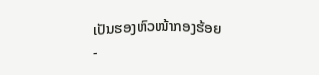ເປັນຮອງຫົວໜ້າກອງຮ້ອຍ
-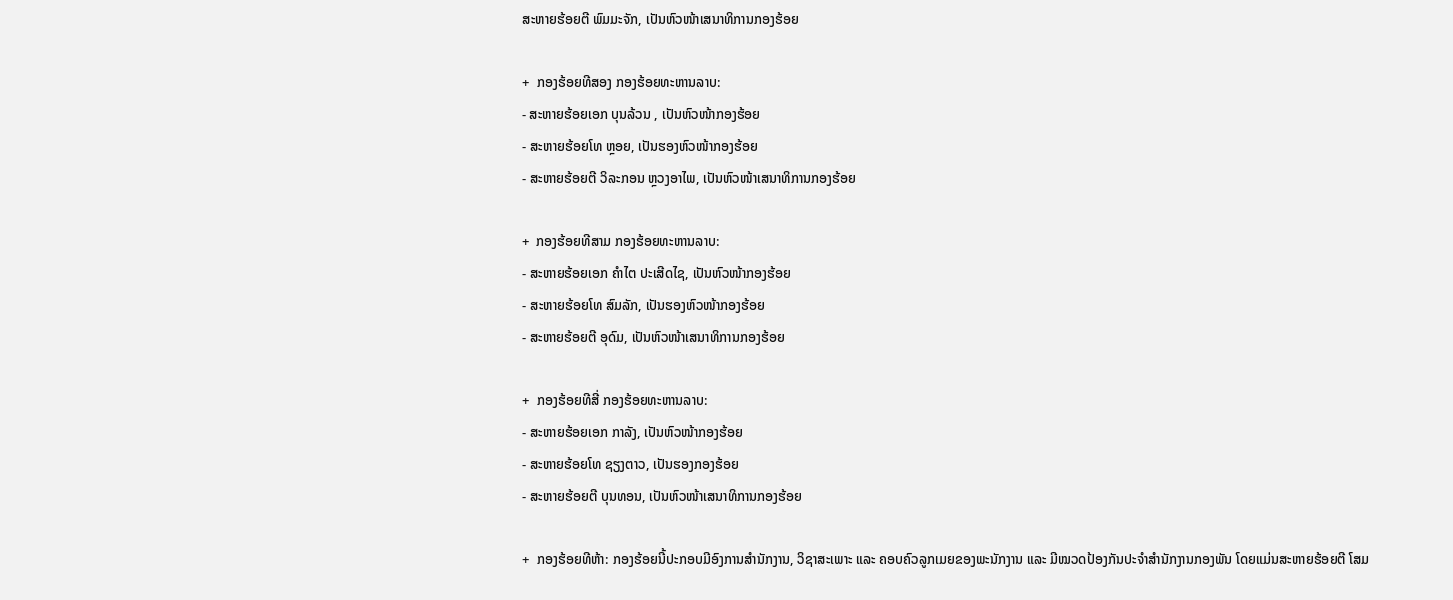ສະຫາຍຮ້ອຍຕີ ພົມມະຈັກ, ເປັນຫົວໜ້າເສນາທິການກອງຮ້ອຍ

+  ກອງຮ້ອຍທີສອງ ກອງຮ້ອຍທະຫານລາບ:
- ສະຫາຍຮ້ອຍເອກ ບຸນລ້ວນ , ເປັນຫົວໜ້າກອງຮ້ອຍ
- ສະຫາຍຮ້ອຍໂທ ຫຼອຍ, ເປັນຮອງຫົວໜ້າກອງຮ້ອຍ
- ສະຫາຍຮ້ອຍຕີ ວິລະກອນ ຫຼວງອາໄພ, ເປັນຫົວໜ້າເສນາທິການກອງຮ້ອຍ

+  ກອງຮ້ອຍທີສາມ ກອງຮ້ອຍທະຫານລາບ:
- ສະຫາຍຮ້ອຍເອກ ຄຳໄຕ ປະເສີດໄຊ, ເປັນຫົວໜ້າກອງຮ້ອຍ
- ສະຫາຍຮ້ອຍໂທ ສົມລັກ, ເປັນຮອງຫົວໜ້າກອງຮ້ອຍ
- ສະຫາຍຮ້ອຍຕີ ອຸດົມ, ເປັນຫົວໜ້າເສນາທິການກອງຮ້ອຍ

+  ກອງຮ້ອຍທີສີ່ ກອງຮ້ອຍທະຫານລາບ:
- ສະຫາຍຮ້ອຍເອກ ກາລັງ, ເປັນຫົວໜ້າກອງຮ້ອຍ
- ສະຫາຍຮ້ອຍໂທ ຊຽງຕາວ, ເປັນຮອງກອງຮ້ອຍ
- ສະຫາຍຮ້ອຍຕີ ບຸນທອນ, ເປັນຫົວໜ້າເສນາທິການກອງຮ້ອຍ

+  ກອງຮ້ອຍທີຫ້າ: ກອງຮ້ອຍນີ້ປະກອບມີອົງການສໍານັກງານ, ວິຊາສະເພາະ ແລະ ຄອບຄົວລູກເມຍຂອງພະນັກງານ ແລະ ມີໝວດປ້ອງກັນປະຈໍາສໍານັກງານກອງພັນ ໂດຍແມ່ນສະຫາຍຮ້ອຍຕີ ໂສມ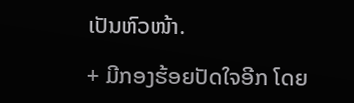ເປັນຫົວໜ້າ.

+ ມີກອງຮ້ອຍປັດໃຈອີກ ໂດຍ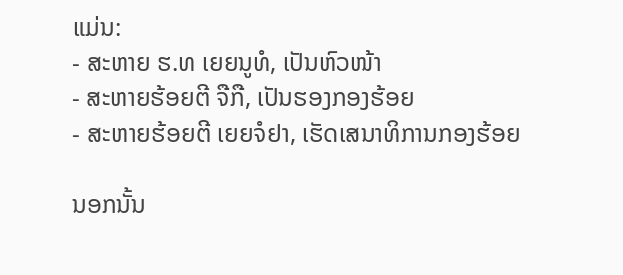ແມ່ນ:
- ສະຫາຍ ຮ.ທ ເຍຍນູທໍ, ເປັນຫົວໜ້າ
- ສະຫາຍຮ້ອຍຕີ ຈືກື, ເປັນຮອງກອງຮ້ອຍ
- ສະຫາຍຮ້ອຍຕີ ເຍຍຈໍຢາ, ເຮັດເສນາທິການກອງຮ້ອຍ

ນອກນັ້ນ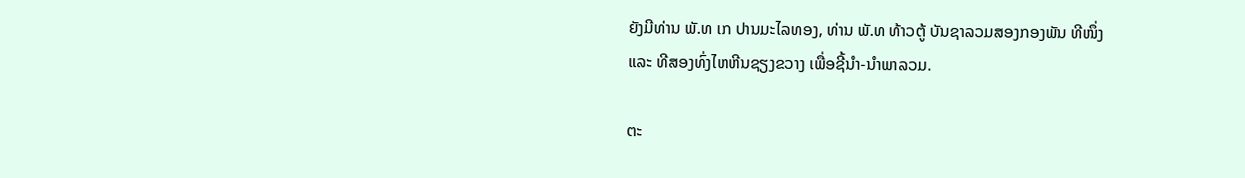ຍັງມີທ່ານ ພັ.ທ ເກ ປານມະໄລທອງ, ທ່ານ ພັ.ທ ທ້າວຕູ້ ບັນຊາລວມສອງກອງພັນ ທີໜຶ່ງ ແລະ ທີສອງທົ່ງໄຫຫີນຊຽງຂວາງ ເພື່ອຊີ້ນໍາ-ນໍາພາລວມ.

ຕະ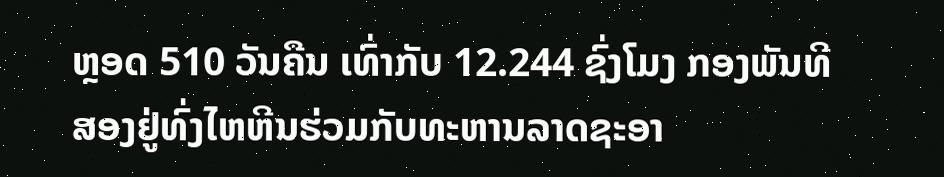ຫຼອດ 510 ວັນຄືນ ເທົ່າກັບ 12.244 ຊົ່ງໂມງ ກອງພັນທີສອງຢູ່ທົ່ງໄຫຫີນຮ່ວມກັບທະຫານລາດຊະອາ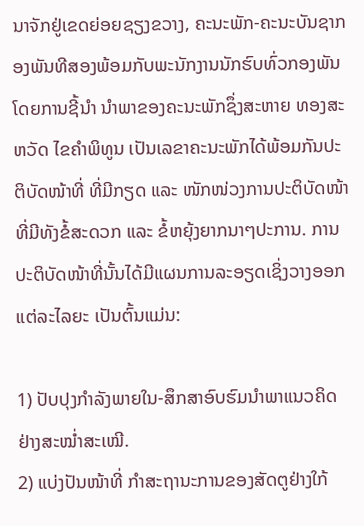ນາຈັກຢູ່ເຂດຍ່ອຍຊຽງຂວາງ, ຄະນະພັກ-ຄະນະບັນຊາກອງພັນທີສອງພ້ອມກັບພະນັກງານນັກຮົບທົ່ວກອງພັນໂດຍການຊີ້ນໍາ ນໍາພາຂອງຄະນະພັກຊຶ່ງສະຫາຍ ທອງສະຫວັດ ໄຂຄໍາພິທູນ ເປັນເລຂາຄະນະພັກໄດ້ພ້ອມກັນປະຕິບັດໜ້າທີ່ ທີ່ມີກຽດ ແລະ ໜັກໜ່ວງການປະຕິບັດໜ້າທີ່ມີທັງຂໍ້ສະດວກ ແລະ ຂໍ້ຫຍຸ້ງຍາກນາໆປະການ. ການປະຕິບັດໜ້າທີ່ນັ້ນໄດ້ມີແຜນການລະອຽດເຊິ່ງວາງອອກແຕ່ລະໄລຍະ ເປັນຕົ້ນແມ່ນ:

1) ປັບປຸງກໍາລັງພາຍໃນ-ສຶກສາອົບຮົມນໍາພາແນວຄິດຢ່າງສະໝໍ່າສະເໝີ.
2) ແບ່ງປັນໜ້າທີ່ ກໍາສະຖານະການຂອງສັດຕູຢ່າງໃກ້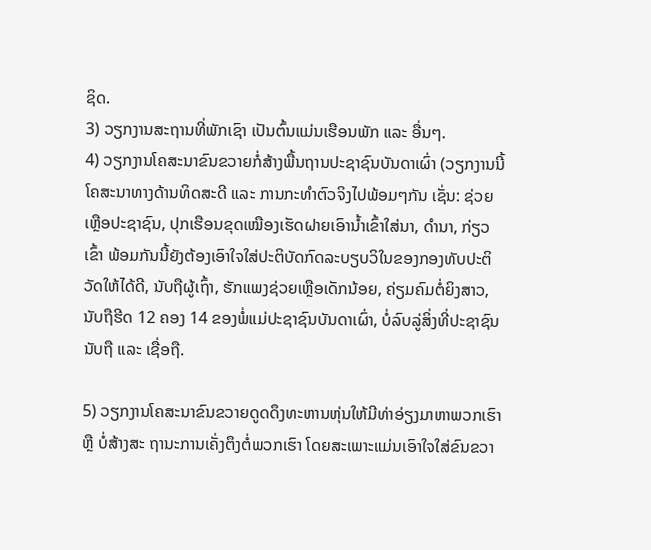ຊິດ.
3) ວຽກງານສະຖານທີ່ພັກເຊົາ ເປັນຕົ້ນແມ່ນເຮືອນພັກ ແລະ ອື່ນໆ.
4) ວຽກງານໂຄສະນາຂົນຂວາຍກໍ່ສ້າງພື້ນຖານປະຊາຊົນບັນດາເຜົ່າ (ວຽກງານນີ້ໂຄສະນາທາງດ້ານທິດສະດີ ແລະ ການກະທຳຕົວຈິງໄປພ້ອມໆກັນ ເຊັ່ນ: ຊ່ວຍເຫຼືອປະຊາຊົນ, ປຸກເຮືອນຂຸດເໝືອງເຮັດຝາຍເອົານໍ້າເຂົ້າໃສ່ນາ, ດໍານາ, ກ່ຽວເຂົ້າ ພ້ອມກັນນີ້ຍັງຕ້ອງເອົາໃຈໃສ່ປະຕິບັດກົດລະບຽບວິໃນຂອງກອງທັບປະຕິວັດໃຫ້ໄດ້ດີ, ນັບຖືຜູ້ເຖົ້າ, ຮັກແພງຊ່ວຍເຫຼືອເດັກນ້ອຍ, ຄ່ຽມຄົມຕໍ່ຍິງສາວ, ນັບຖືຮີດ 12 ຄອງ 14 ຂອງພໍ່ແມ່ປະຊາຊົນບັນດາເຜົ່າ, ບໍ່ລົບລູ່ສິ່ງທີ່ປະຊາຊົນນັບຖື ແລະ ເຊື່ອຖື.

5) ວຽກງານໂຄສະນາຂົນຂວາຍດູດດຶງທະຫານຫຸ່ນໃຫ້ມີທ່າອ່ຽງມາຫາພວກເຮົາ ຫຼື ບໍ່ສ້າງສະ ຖານະການເຄັ່ງຕຶງຕໍ່ພວກເຮົາ ໂດຍສະເພາະແມ່ນເອົາໃຈໃສ່ຂົນຂວາ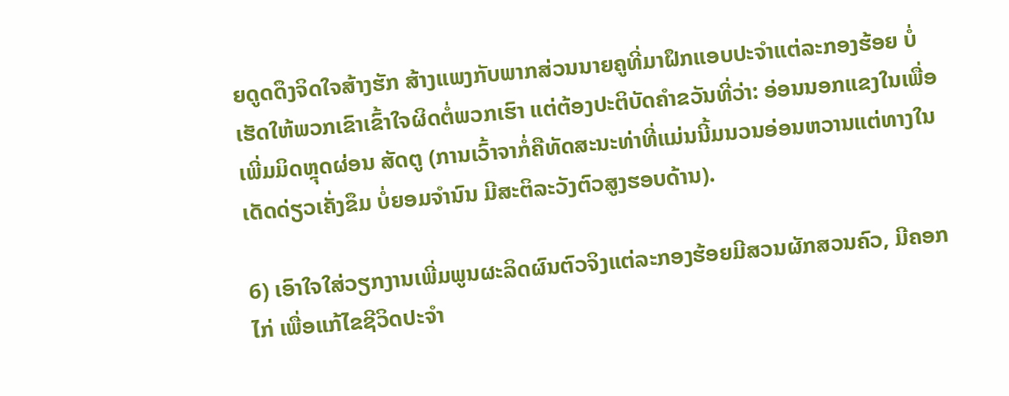ຍດູດດຶງຈິດໃຈສ້າງຮັກ ສ້າງແພງກັບພາກສ່ວນນາຍຄູທີ່ມາຝຶກແອບປະຈໍາແຕ່ລະກອງຮ້ອຍ ບໍ່ເຮັດໃຫ້ພວກເຂົາເຂົ້າໃຈຜິດຕໍ່ພວກເຮົາ ແຕ່ຕ້ອງປະຕິບັດຄໍາຂວັນທີ່ວ່າ: ອ່ອນນອກແຂງໃນເພື່ອເພີ່ມມິດຫຼຸດຜ່ອນ ສັດຕູ (ການເວົ້າຈາກໍ່ຄືທັດສະນະທ່າທີ່ແມ່ນນີ້ມນວນອ່ອນຫວານແຕ່ທາງໃນເດັດດ່ຽວເຄັ່ງຂຶມ ບໍ່ຍອມຈໍານົນ ມີສະຕິລະວັງຕົວສູງຮອບດ້ານ).

6) ເອົາໃຈໃສ່ວຽກງານເພີ່ມພູນຜະລິດຜົນຕົວຈິງແຕ່ລະກອງຮ້ອຍມີສວນຜັກສວນຄົວ, ມີຄອກໄກ່ ເພື່ອແກ້ໄຂຊີວິດປະຈຳ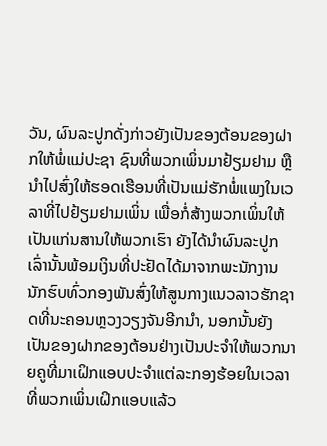ວັນ, ຜົນລະປູກດັ່ງກ່າວຍັງເປັນຂອງຕ້ອນຂອງຝາກໃຫ້ພໍ່ແມ່ປະຊາ ຊົນທີ່ພວກເພິ່ນມາຢ້ຽມຢາມ ຫຼື ນໍາໄປສົ່ງໃຫ້ຮອດເຮືອນທີ່ເປັນແມ່ຮັກພໍ່ແພງໃນເວລາທີ່ໄປຢ້ຽມຢາມເພິ່ນ ເພື່ອກໍ່ສ້າງພວກເພິ່ນໃຫ້ເປັນແກ່ນສານໃຫ້ພວກເຮົາ ຍັງໄດ້ນໍາຜົນລະປູກເລົ່ານັ້ນພ້ອມເງິນທີ່ປະຢັດໄດ້ມາຈາກພະນັກງານນັກຮົບທົ່ວກອງພັນສົ່ງໃຫ້ສູນກາງແນວລາວຮັກຊາດທີ່ນະຄອນຫຼວງວຽງຈັນອີກນໍາ, ນອກນັ້ນຍັງເປັນຂອງຝາກຂອງຕ້ອນຢ່າງເປັນປະຈໍາໃຫ້ພວກນາຍຄູທີ່ມາເຝິກແອບປະຈໍາແຕ່ລະກອງຮ້ອຍໃນເວລາທີ່ພວກເພິ່ນເຝິກແອບແລ້ວ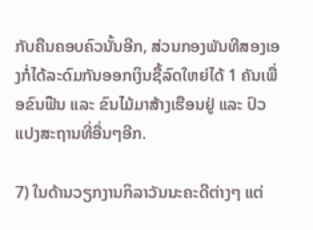ກັບຄືນຄອບຄົວນັ້ນອີກ, ສ່ວນກອງພັນທີສອງເອງກໍ່ໄດ້ລະດົມກັນອອກເງິນຊື້ລົດໃຫຍ່ໄດ້ 1 ຄັນເພື່ອຂົນຟືນ ແລະ ຂົນໄມ້ມາສ້າງເຮືອນຢູ່ ແລະ ປົວແປງສະຖານທີ່ອື່ນໆອີກ.

7) ໃນດ້ານວຽກງານກິລາວັນນະຄະດີຕ່າງໆ ແຕ່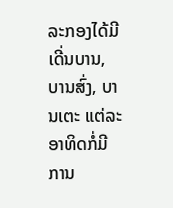ລະກອງໄດ້ມີເດີ່ນບານ, ບານສົ່ງ, ບານເຕະ ແຕ່ລະອາທິດກໍ່ມີການ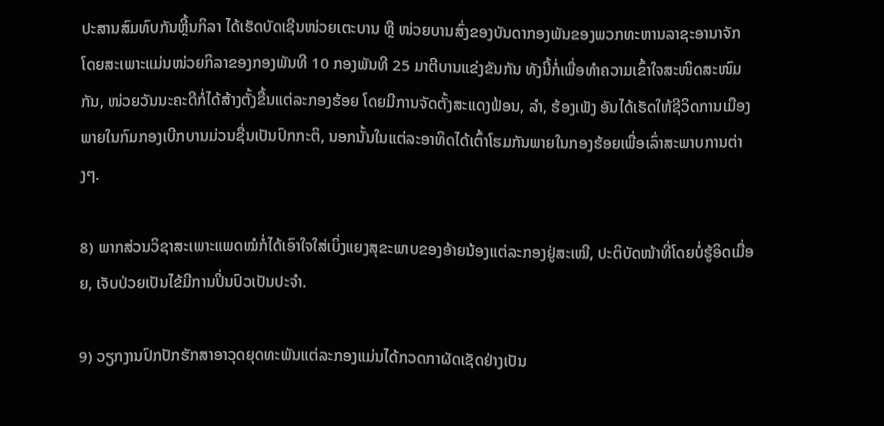ປະສານສົມທົບກັນຫຼີ້ນກິລາ ໄດ້ເຮັດບັດເຊີນໜ່ວຍເຕະບານ ຫຼື ໜ່ວຍບານສົ່ງຂອງບັນດາກອງພັນຂອງພວກທະຫານລາຊະອານາຈັກ ໂດຍສະເພາະແມ່ນໜ່ວຍກິລາຂອງກອງພັນທີ 10 ກອງພັນທີ 25 ມາຕີບານແຂ່ງຂັນກັນ ທັງນີ້ກໍ່ເພື່ອທຳຄວາມເຂົ້າໃຈສະໜິດສະໜົມກັນ, ໜ່ວຍວັນນະຄະດີກໍ່ໄດ້ສ້າງຕັ້ງຂື້ນແຕ່ລະກອງຮ້ອຍ ໂດຍມີການຈັດຕັ້ງສະແດງຟ້ອນ, ລໍາ, ຮ້ອງເພັງ ອັນໄດ້ເຮັດໃຫ້ຊີວິດການເມືອງພາຍໃນກົມກອງເບີກບານມ່ວນຊື່ນເປັນປົກກະຕິ, ນອກນັ້ນໃນແຕ່ລະອາທິດໄດ້ເຕົ້າໂຮມກັນພາຍໃນກອງຮ້ອຍເພື່ອເລົ່າສະພາບການຕ່າງໆ.

8) ພາກສ່ວນວິຊາສະເພາະແພດໝໍກໍ່ໄດ້ເອົາໃຈໃສ່ເບິ່ງແຍງສຸຂະພາບຂອງອ້າຍນ້ອງແຕ່ລະກອງຢູ່ສະເໝີ, ປະຕິບັດໜ້າທີ່ໂດຍບໍ່ຮູ້ອິດເມື່ອຍ, ເຈັບປ່ວຍເປັນໄຂ້ມີການປິ່ນປົວເປັນປະຈໍາ.

9) ວຽກງານປົກປັກຮັກສາອາວຸດຍຸດທະພັນແຕ່ລະກອງແມ່ນໄດ້ກວດກາຜັດເຊັດຢ່າງເປັນ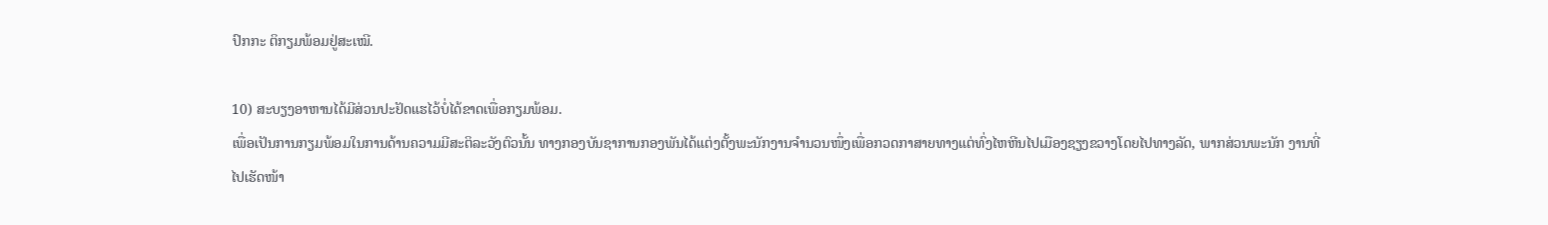ປົກກະ ຕິກຽມພ້ອມຢູ່ສະເໝີ.

10) ສະບຽງອາຫານໄດ້ມີສ່ວນປະຢັດແຮໄວ້ບໍ່ໄດ້ຂາດເພື່ອກຽມພ້ອມ.
ເພື່ອເປັນການກຽມພ້ອມໃນການດ້ານຄວາມມີສະຕິລະວັງຕົວນັ້ນ ທາງກອງບັນຊາການກອງພັນໄດ້ແຕ່ງຕັ້ງພະນັກງານຈໍານວນໜຶ່ງເພື່ອກວດກາສາຍທາງແຕ່ທົ່ງໄຫຫີນໄປເມືອງຊຽງຂວາງໂດຍໄປທາງລັດ, ພາກສ່ວນພະນັກ ງານທີ່ໄປເຮັດໜ້າ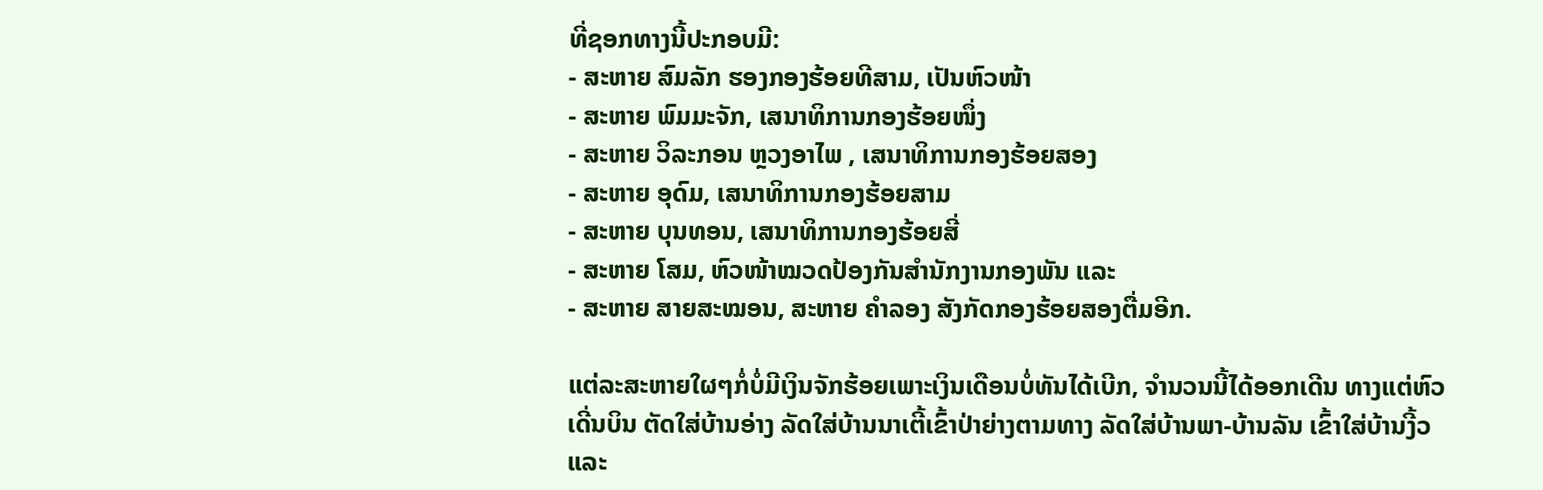ທີ່ຊອກທາງນີ້ປະກອບມີ:
- ສະຫາຍ ສົມລັກ ຮອງກອງຮ້ອຍທີສາມ, ເປັນຫົວໜ້າ
- ສະຫາຍ ພົມມະຈັກ, ເສນາທິການກອງຮ້ອຍໜຶ່ງ
- ສະຫາຍ ວິລະກອນ ຫຼວງອາໄພ , ເສນາທິການກອງຮ້ອຍສອງ
- ສະຫາຍ ອຸດົມ, ເສນາທິການກອງຮ້ອຍສາມ
- ສະຫາຍ ບຸນທອນ, ເສນາທິການກອງຮ້ອຍສີ່
- ສະຫາຍ ໂສມ, ຫົວໜ້າໝວດປ້ອງກັນສຳນັກງານກອງພັນ ແລະ
- ສະຫາຍ ສາຍສະໝອນ, ສະຫາຍ ຄຳລອງ ສັງກັດກອງຮ້ອຍສອງຕື່ມອີກ.

ແຕ່ລະສະຫາຍໃຜໆກໍ່ບໍ່ມີເງິນຈັກຮ້ອຍເພາະເງິນເດືອນບໍ່ທັນໄດ້ເບີກ, ຈຳນວນນີ້ໄດ້ອອກເດີນ ທາງແຕ່ຫົວເດີ່ນບິນ ຕັດໃສ່ບ້ານອ່າງ ລັດໃສ່ບ້ານນາເຕີ້ເຂົ້າປ່າຍ່າງຕາມທາງ ລັດໃສ່ບ້ານພາ-ບ້ານລັນ ເຂົ້າໃສ່ບ້ານງີ້ວ ແລະ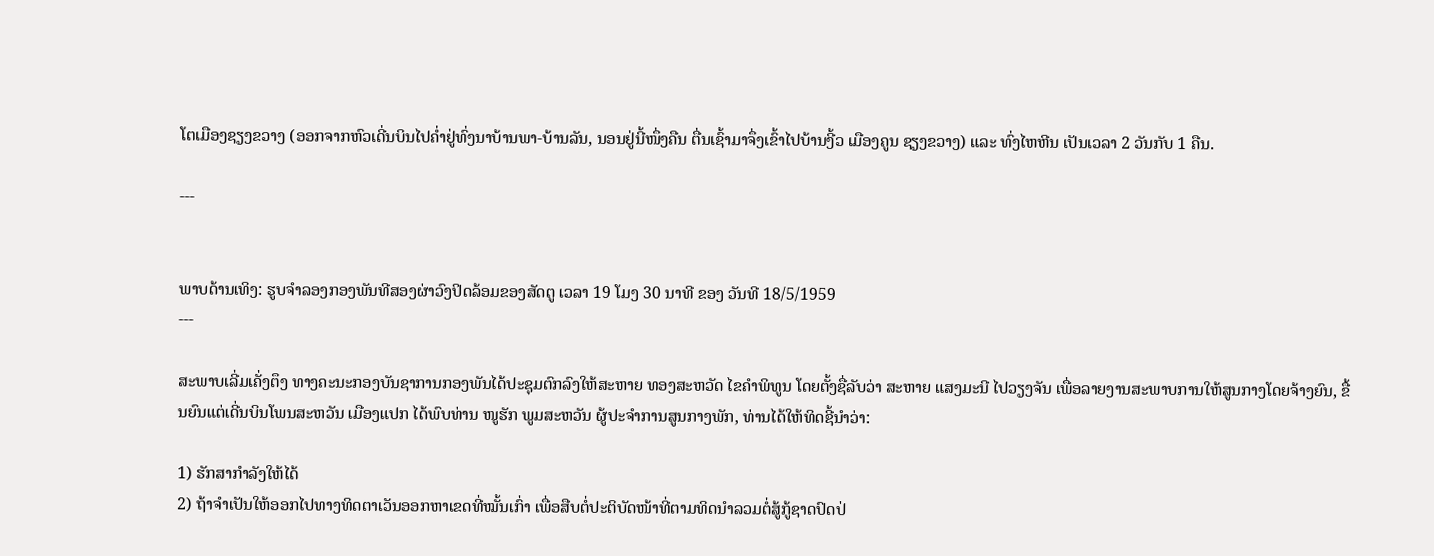ໂຕເມືອງຊຽງຂວາງ (ອອກຈາກຫົວເດີ່ນບິນໄປຄໍ່າຢູ່ທົ່ງນາບ້ານພາ-ບ້ານລັນ, ນອນຢູ່ນີ້ໜຶ່ງຄືນ ຕື່ນເຊົ້າມາຈຶ່ງເຂົ້າໄປບ້ານງີ້ວ ເມືອງຄູນ ຊຽງຂວາງ) ແລະ ທົ່ງໄຫຫີນ ເປັນເວລາ 2 ວັນກັບ 1 ຄືນ.

---


ພາບດ້ານເທິງ: ຮູບຈຳລອງກອງພັນທີສອງຜ່າວົງປິດລ້ອມຂອງສັດຕູ ເວລາ 19 ໂມງ 30 ນາທີ ຂອງ ວັນທີ 18/5/1959
---

ສະພາບເລີ່ມເຄັ່ງຕຶງ ທາງຄະນະກອງບັນຊາການກອງພັນໄດ້ປະຊຸມຕົກລົງໃຫ້ສະຫາຍ ທອງສະຫວັດ ໄຂຄຳພິທູນ ໂດຍຕັ້ງຊື່ລັບວ່າ ສະຫາຍ ແສງມະນີ ໄປວຽງຈັນ ເພື່ອລາຍງານສະພາບການໃຫ້ສູນກາງໂດຍຈ້າງຍົນ, ຂື້ນຍົນແຕ່ເດີ່ນບິນໂພນສະຫວັນ ເມືອງແປກ ໄດ້ພົບທ່ານ ໜູຮັກ ພູມສະຫວັນ ຜູ້ປະຈຳການສູນກາງພັກ, ທ່ານໄດ້ໃຫ້ທິດຊີ້ນຳວ່າ:

1) ຮັກສາກໍາລັງໃຫ້ໄດ້
2) ຖ້າຈຳເປັນໃຫ້ອອກໄປທາງທິດຕາເວັນອອກຫາເຂດທີ່ໝັ້ນເກົ່າ ເພື່ອສືບຕໍ່ປະຕິບັດໜ້າທີ່ຕາມທິດນໍາລວມຕໍ່ສູ້ກູ້ຊາດປົດປ່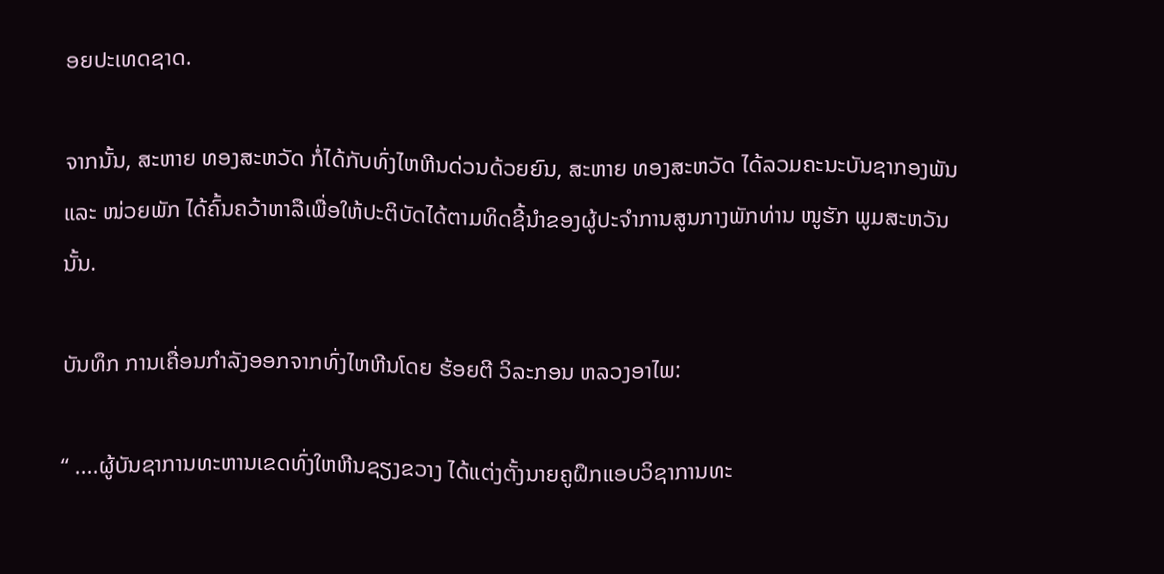ອຍປະເທດຊາດ.

ຈາກນັ້ນ, ສະຫາຍ ທອງສະຫວັດ ກໍ່ໄດ້ກັບທົ່ງໄຫຫີນດ່ວນດ້ວຍຍົນ, ສະຫາຍ ທອງສະຫວັດ ໄດ້ລວມຄະນະບັນຊາກອງພັນ ແລະ ໜ່ວຍພັກ ໄດ້ຄົ້ນຄວ້າຫາລືເພື່ອໃຫ້ປະຕິບັດໄດ້ຕາມທິດຊີ້ນຳຂອງຜູ້ປະຈຳການສູນກາງພັກທ່ານ ໜູຮັກ ພູມສະຫວັນ ນັ້ນ.

ບັນທຶກ ການເຄື່ອນກຳລັງອອກຈາກທົ່ງໄຫຫີນໂດຍ ຮ້ອຍຕີ ວິລະກອນ ຫລວງອາໄພ:

“ ....ຜູ້ບັນຊາການທະຫານເຂດທົ່ງໃຫຫີນຊຽງຂວາງ ໄດ້ແຕ່ງຕັ້ງນາຍຄູຝຶກແອບວິຊາການທະ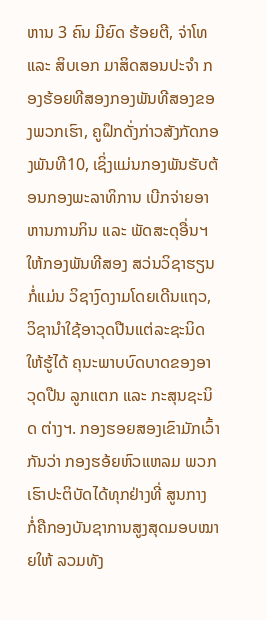ຫານ 3 ຄົນ ມີຍົດ ຮ້ອຍຕີ, ຈ່າໂທ ແລະ ສິບເອກ ມາສິດສອນປະຈຳ ກອງຮ້ອຍທີສອງກອງພັນທີສອງຂອງພວກເຮົາ, ຄູຝຶກດັ່ງກ່າວສັງກັດກອງພັນທີ10, ເຊິ່ງແມ່ນກອງພັນຮັບຕ້ອນກອງພະລາທິການ ເບີກຈ່າຍອາຫານການກິນ ແລະ ພັດສະດຸອື່ນຯ ໃຫ້ກອງພັນທີສອງ ສວ່ນວິຊາຮຽນ ກໍ່ແມ່ນ ວິຊາງົດງາມໂດຍເດີນແຖວ, ວິຊານຳໃຊ້ອາວຸດປືນແຕ່ລະຊະນິດ ໃຫ້ຮູ້ໄດ້ ຄຸນະພາບບົດບາດຂອງອາວຸດປືນ ລູກແຕກ ແລະ ກະສຸນຊະນິດ ຕ່າງຯ. ກອງຮອຍສອງເຂົາມັກເວົ້າກັນວ່າ ກອງຮອ້ຍຫົວແຫລມ ພວກເຮົາປະຕິບັດໄດ້ທຸກຢ່າງທີ່ ສູນກາງ ກໍ່ຄືກອງບັນຊາການສູງສຸດມອບໝາຍໃຫ້ ລວມທັງ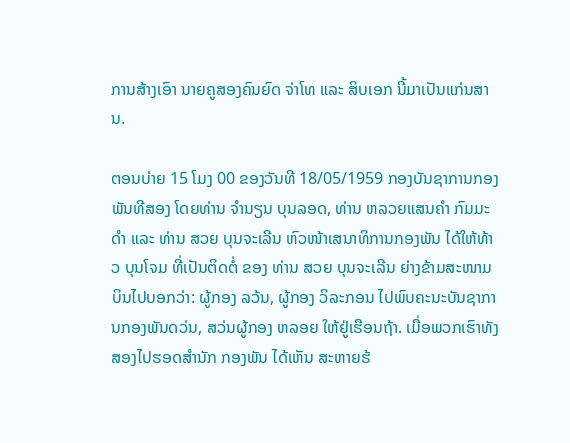ການສ້າງເອົາ ນາຍຄູສອງຄົນຍົດ ຈ່າໂທ ແລະ ສິບເອກ ນີ້ມາເປັນແກ່ນສານ.

ຕອນບ່າຍ 15 ໂມງ 00 ຂອງວັນທີ 18/05/1959 ກອງບັນຊາການກອງພັນທີສອງ ໂດຍທ່ານ ຈຳນຽນ ບຸນລອດ, ທ່ານ ຫລວຍແສນຄຳ ກົມມະດຳ ແລະ ທ່ານ ສວຍ ບຸນຈະເລີນ ຫົວໜ້າເສນາທິການກອງພັນ ໄດ້ໃຫ້ທ້າວ ບຸນໂຈມ ທີ່ເປັນຕິດຕໍ່ ຂອງ ທ່ານ ສວຍ ບຸນຈະເລີນ ຍ່າງຂ້າມສະໜາມບິນໄປບອກວ່າ: ຜູ້ກອງ ລວ້ນ, ຜູ້ກອງ ວິລະກອນ ໄປພົບຄະນະບັນຊາການກອງພັນດວ່ນ, ສວ່ນຜູ້ກອງ ຫລອຍ ໃຫ້ຢູ່ເຮືອນຖ້າ. ເມື່ອພວກເຮົາທັງສອງໄປຮອດສຳນັກ ກອງພັນ ໄດ້ເຫັນ ສະຫາຍຮ້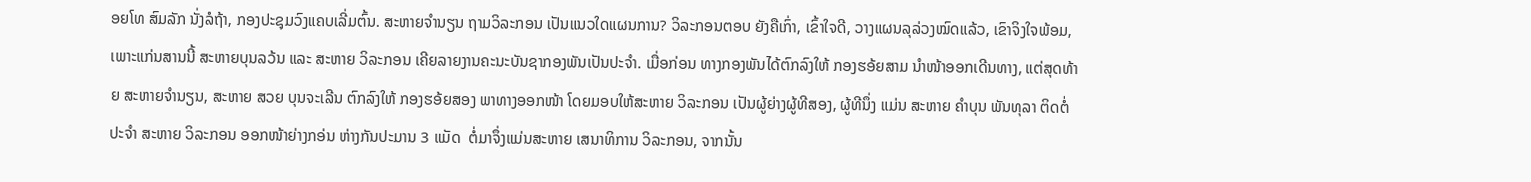ອຍໂທ ສົມລັກ ນັ່ງລໍຖ້າ, ກອງປະຊຸມວົງແຄບເລີ່ມຕົ້ນ. ສະຫາຍຈຳນຽນ ຖາມວິລະກອນ ເປັນແນວໃດແຜນການ? ວິລະກອນຕອບ ຍັງຄືເກົ່າ, ເຂົ້າໃຈດີ, ວາງແຜນລຸລ່ວງໝົດແລ້ວ, ເຂົາຈິງໃຈພ້ອມ, ເພາະແກ່ນສານນີ້ ສະຫາຍບຸນລວ້ນ ແລະ ສະຫາຍ ວິລະກອນ ເຄີຍລາຍງານຄະນະບັນຊາກອງພັນເປັນປະຈຳ. ເມື່ອກ່ອນ ທາງກອງພັນໄດ້ຕົກລົງໃຫ້ ກອງຮອ້ຍສາມ ນຳໜ້າອອກເດີນທາງ, ແຕ່ສຸດທ້າຍ ສະຫາຍຈຳນຽນ, ສະຫາຍ ສວຍ ບຸນຈະເລີນ ຕົກລົງໃຫ້ ກອງຮອ້ຍສອງ ພາທາງອອກໜ້າ ໂດຍມອບໃຫ້ສະຫາຍ ວິລະກອນ ເປັນຜູ້ຍ່າງຜູ້ທີສອງ, ຜູ້ທີນຶ່ງ ແມ່ນ ສະຫາຍ ຄຳບຸນ ພັນທຸລາ ຕິດຕໍ່ ປະຈຳ ສະຫາຍ ວິລະກອນ ອອກໜ້າຍ່າງກອ່ນ ຫ່າງກັນປະມານ 3 ແມັດ  ຕໍ່ມາຈຶ່ງແມ່ນສະຫາຍ ເສນາທິການ ວິລະກອນ, ຈາກນັ້ນ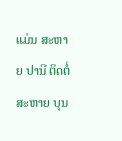ແມ່ນ ສະຫາຍ ປານີ ຕິດຕໍ່ ສະຫາຍ ບຸນ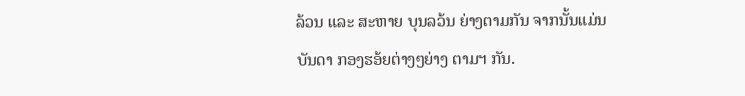ລ້ວນ ແລະ ສະຫາຍ ບຸນລວ້ນ ຍ່າງຕາມກັນ ຈາກນັ້ນແມ່ນບັນດາ ກອງຮອ້ຍຕ່າງໆຍ່າງ ຕາມຯ ກັນ.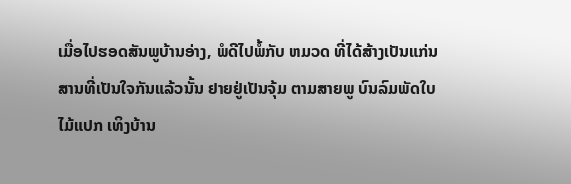ເມື່ອໄປຮອດສັນພູບ້ານອ່າງ, ພໍດີໄປພໍ້ກັບ ຫມວດ ທີ່ໄດ້ສ້າງເປັນແກ່ນສານທີ່ເປັນໃຈກັນແລ້ວນັ້ນ ຢາຍຢູ່ເປັນຈຸ້ມ ຕາມສາຍພູ ບົນລົມພັດໃບໄມ້ແປກ ເທິງບ້ານ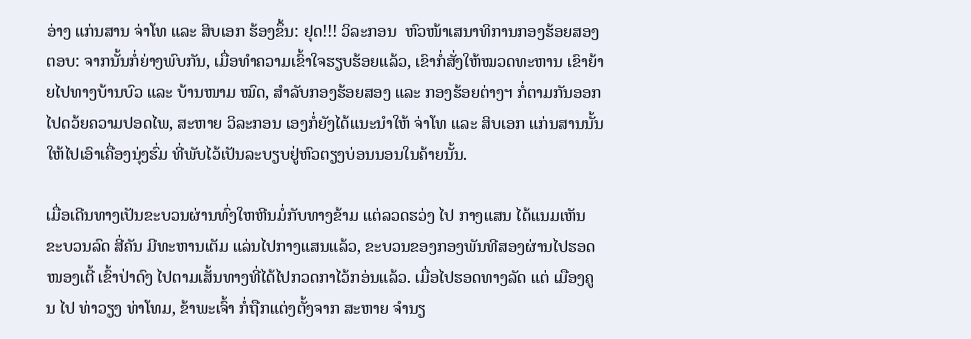ອ່າງ ແກ່ນສານ ຈ່າໂທ ແລະ ສິບເອກ ຮ້ອງຂຶ້ນ: ຢຸດ!!! ວິລະກອນ  ຫົວໜ້າເສນາທິການກອງຮ້ອຍສອງ ຕອບ: ຈາກນັ້ນກໍ່ຍ່າງພົບກັນ, ເມື່ອທຳຄວາມເຂົ້າໃຈຮຽບຮ້ອຍແລ້ວ, ເຂົາກໍ່ສັ່ງໃຫ້ໝວດທະຫານ ເຂົາຍ້າຍໄປທາງບ້ານບົວ ແລະ ບ້ານໜາມ ໝົດ, ສຳລັບກອງຮ້ອຍສອງ ແລະ ກອງຮ້ອຍຕ່າງຯ ກໍ່ຕາມກັນອອກໄປດວ້ຍຄວາມປອດໄພ, ສະຫາຍ ວິລະກອນ ເອງກໍ່ຍັງໄດ້ແນະນຳໃຫ້ ຈ່າໂທ ແລະ ສິບເອກ ແກ່ນສານນັ້ນ ໃຫ້ໄປເອົາເຄື່ອງນຸ່ງຮົ່ມ ທີ່ພັບໄວ້ເປັນລະບຽບຢູ່ຫົວຕຽງບ່ອນນອນໃນຄ້າຍນັ້ນ.

ເມື່ອເດີນທາງເປັນຂະບວນຜ່ານທົ່ງໃຫຫີນມໍ່ກັບທາງຂ້າມ ແຕ່ລວດຮວ່ງ ໄປ ກາງແສນ ໄດ້ແນມເຫັນ ຂະບວນລົດ ສີ່ຄັນ ມີທະຫານເຕັມ ແລ່ນໄປກາງແສນແລ້ວ, ຂະບວນຂອງກອງພັນທີສອງຜ່ານໄປຮອດໜອງເຕີ້ ເຂົ້າປ່າດົງ ໄປຕາມເສັ້ນທາງທີ່ໄດ້ໄປກວດກາໄວ້ກອ່ນແລ້ວ. ເມື່ອໄປຮອດທາງລັດ ແຕ່ ເມືອງຄູນ ໄປ ທ່າວຽງ ທ່າໂທມ, ຂ້າພະເຈົ້າ ກໍ່ຖືກແຕ່ງຕັ້ງຈາກ ສະຫາຍ ຈຳນຽ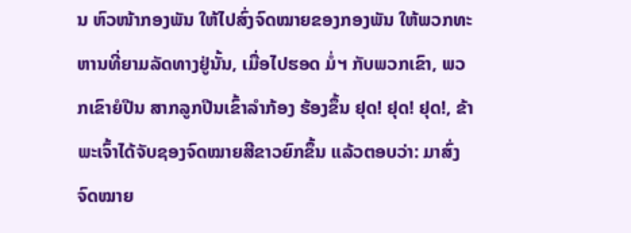ນ ຫົວໜ້າກອງພັນ ໃຫ້ໄປສົ່ງຈົດໝາຍຂອງກອງພັນ ໃຫ້ພວກທະຫານທີ່ຍາມລັດທາງຢູ່ນັ້ນ, ເມື່ອໄປຮອດ ມໍ່ຯ ກັບພວກເຂົາ, ພວກເຂົາຍໍປືນ ສາກລູກປືນເຂົ້າລຳກ້ອງ ຮ້ອງຂຶ້ນ ຢຸດ! ຢຸດ! ຢຸດ!, ຂ້າພະເຈົ້າໄດ້ຈັບຊອງຈົດໝາຍສີຂາວຍົກຂຶ້ນ ແລ້ວຕອບວ່າ: ມາສົ່ງຈົດໝາຍ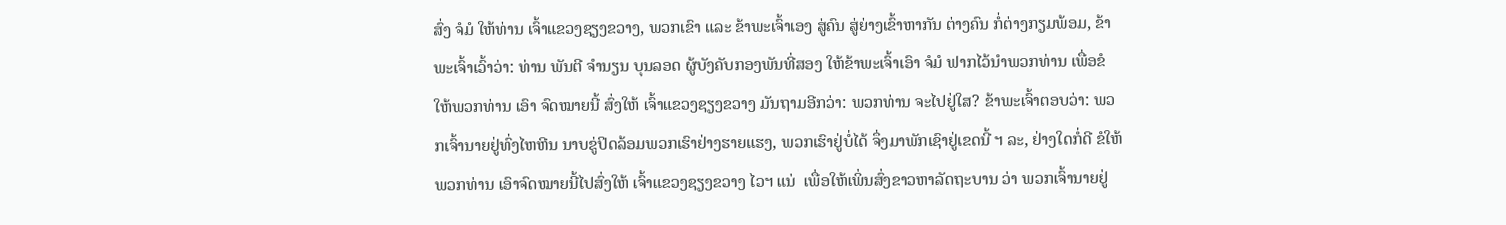ສົ່ງ ຈໍມໍ ໃຫ້ທ່ານ ເຈົ້າແຂວງຊຽງຂວາງ, ພວກເຂົາ ແລະ ຂ້າພະເຈົ້າເອງ ສູ່ຄົນ ສູ່ຍ່າງເຂົ້າຫາກັນ ຕ່າງຄົນ ກໍ່ຕ່າງກຽມພ້ອມ, ຂ້າພະເຈົ້າເວົ້າວ່າ: ທ່ານ ພັນຕີ ຈຳນຽນ ບຸນລອດ ຜູ້ບັງຄັບກອງພັນທີ່ສອງ ໃຫ້ຂ້າພະເຈົ້າເອົາ ຈໍມໍ ຟາກໄວ້ນຳພວກທ່ານ ເພື່ອຂໍໃຫ້ພວກທ່ານ ເອົາ ຈົດໝາຍນີ້ ສົ່ງໃຫ້ ເຈົ້າແຂວງຊຽງຂວາງ ມັນຖາມອີກວ່າ: ພວກທ່ານ ຈະໄປຢູ່ໃສ? ຂ້າພະເຈົ້າຕອບວ່າ: ພວກເຈົ້ານາຍຢູ່ທົ່ງໄຫຫີນ ນາບຂູ່ປິດລ້ອມພວກເຮົາຢ່າງຮາຍແຮງ, ພວກເຮົາຢູ່ບໍ່ໄດ້ ຈຶ່ງມາພັກເຊົາຢູ່ເຂດນີ້ ຯ ລະ, ຢ່າງໃດກໍ່ດີ ຂໍໃຫ້ພວກທ່ານ ເອົາຈົດໝາຍນີ້ໄປສົ່ງໃຫ້ ເຈົ້າແຂວງຊຽງຂວາງ ໄວຯ ແນ່  ເພື່ອໃຫ້ເພິ່ນສົ່ງຂາວຫາລັດຖະບານ ວ່າ ພວກເຈົ້ານາຍຢູ່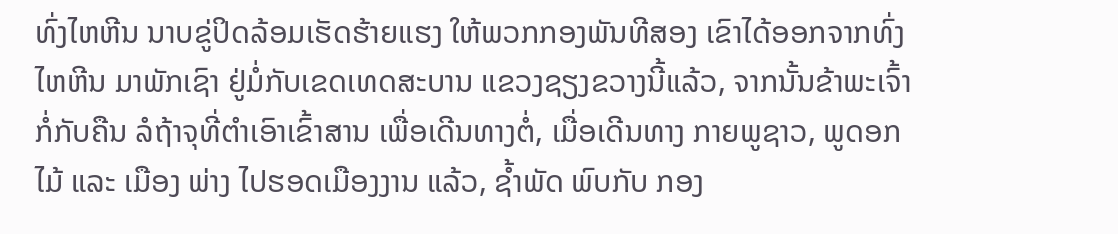ທົ່ງໄຫຫີນ ນາບຂູ່ປິດລ້ອມເຮັດຮ້າຍແຮງ ໃຫ້ພວກກອງພັນທີສອງ ເຂົາໄດ້ອອກຈາກທົ່ງໄຫຫີນ ມາພັກເຊົາ ຢູ່ມໍ່ກັບເຂດເທດສະບານ ແຂວງຊຽງຂວາງນີ້ແລ້ວ, ຈາກນັ້ນຂ້າພະເຈົ້າກໍ່ກັບຄືນ ລໍຖ້າຈຸທີ່ຕຳເອົາເຂົ້າສານ ເພື່ອເດີນທາງຕໍ່, ເມື່ອເດີນທາງ ກາຍພູຊາວ, ພູດອກໄມ້ ແລະ ເມືອງ ພ່າງ ໄປຮອດເມືອງງານ ແລ້ວ, ຊ້ຳພັດ ພົບກັບ ກອງ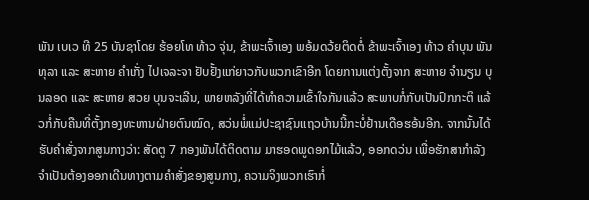ພັນ ເບເວ ທີ 25 ບັນຊາໂດຍ ຮ້ອຍໂທ ທ້າວ ຈຸ່ນ, ຂ້າພະເຈົ້າເອງ ພອ້ມດວ້ຍຕິດຕໍ່ ຂ້າພະເຈົ້າເອງ ທ້າວ ຄຳບຸນ ພັນທຸລາ ແລະ ສະຫາຍ ຄຳເກັ່ງ ໄປເຈລະຈາ ຢັບຢັ້ງແກ່ຍາວກັບພວກເຂົາອີກ ໂດຍການແຕ່ງຕັ້ງຈາກ ສະຫາຍ ຈຳນຽນ ບຸນລອດ ແລະ ສະຫາຍ ສວຍ ບຸນຈະເລີນ, ພາຍຫລັງທີ່ໄດ້ທຳຄວາມເຂົ້າໃຈກັນແລ້ວ ສະພາບກໍ່ກັບເປັນປົກກະຕິ ແລ້ວກໍ່ກັບຄືນທີ່ຕັ້ງກອງທະຫານຝ່າຍຕົນໝົດ, ສວ່ນພໍ່ແມ່ປະຊາຊົນແຖວບ້ານນີ້ກະບໍ່ຢ້ານເດືອຮອ້ນອີກ. ຈາກນັ້ນໄດ້ຮັບຄຳສັ່ງຈາກສູນກາງວ່າ: ສັດຕູ 7 ກອງພັນໄດ້ຕິດຕາມ ມາຮອດພູດອກໄມ້ແລ້ວ, ອອກດວ່ນ ເພື່ອຮັກສາກຳລັງຈຳເປັນຕ້ອງອອກເດີນທາງຕາມຄຳສັ່ງຂອງສູນກາງ, ຄວາມຈິງພວກເຮົາກໍ່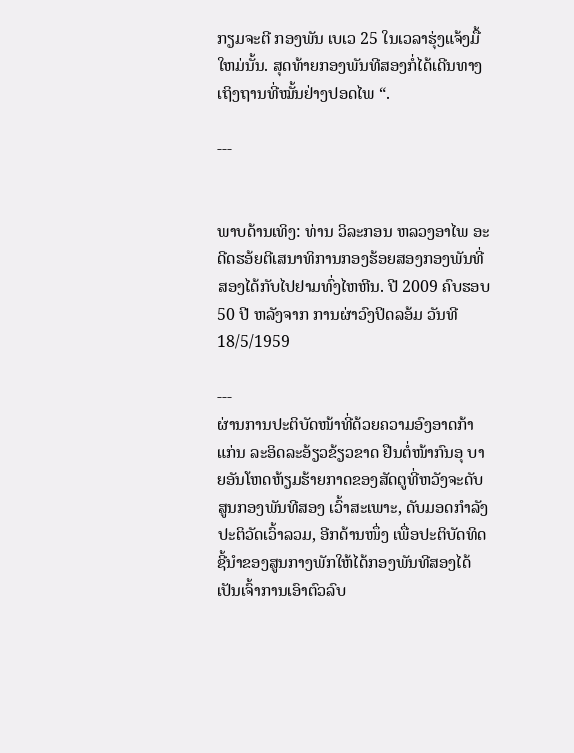ກຽມຈະຕີ ກອງພັນ ເບເວ 25 ໃນເວລາຮຸ່ງແຈ້ງມື້ໃຫມ່ນັ້ນ. ສຸດທ້າຍກອງພັນທີສອງກໍ່ໄດ້ເດີນທາງເຖິງຖານທີ່ໝັ້ນຢ່າງປອດໄພ “.

---


ພາບດ້ານເທິງ: ທ່ານ ວິລະກອນ ຫລວງອາໄພ ອະດີດຮອ້ຍຕີເສນາທິການກອງຮ້ອຍສອງກອງພັນທີ່ສອງໄດ້ກັບໄປຢາມທົ່ງໄຫຫີນ. ປີ 2009 ຄົບຮອບ 50 ປີ ຫລັງຈາກ ການຜ່າວົງປິດລອ້ມ ວັນທີ 18/5/1959

---
ຜ່ານການປະຕິບັດໜ້າທີ່ດ້ວຍຄວາມອົງອາດກ້າແກ່ນ ລະອິດລະອ້ຽວຂ້ຽວຂາດ ຢືນຕໍ່ໜ້າກົນອຸ ບາຍອັນໂຫດຫ້ຽມຮ້າຍກາດຂອງສັດຕູທີ່ຫວັງຈະດັບສູນກອງພັນທີສອງ ເວົ້າສະເພາະ, ດັບມອດກຳລັງປະຕິວັດເວົ້າລວມ, ອີກດ້ານໜຶ່ງ ເພື່ອປະຕິບັດທິດຊີ້ນຳຂອງສູນກາງພັກໃຫ້ໄດ້ກອງພັນທີສອງໄດ້ເປັນເຈົ້າການເອົາຕົວລົບ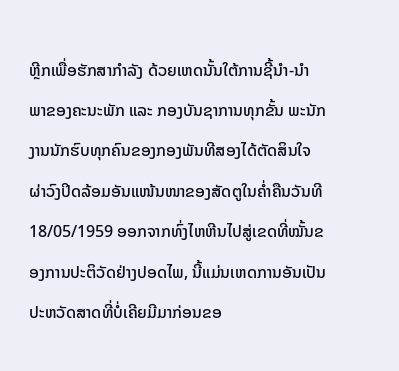ຫຼີກເພື່ອຮັກສາກຳລັງ ດ້ວຍເຫດນັ້ນໃຕ້ການຊີ້ນຳ-ນຳພາຂອງຄະນະພັກ ແລະ ກອງບັນຊາການທຸກຂັ້ນ ພະນັກງານນັກຮົບທຸກຄົນຂອງກອງພັນທີສອງໄດ້ຕັດສິນໃຈຜ່າວົງປິດລ້ອມອັນແໜ້ນໜາຂອງສັດຕູໃນຄໍ່າຄືນວັນທີ 18/05/1959 ອອກຈາກທົ່ງໄຫຫີນໄປສູ່ເຂດທີ່ໝັ້ນຂອງການປະຕິວັດຢ່າງປອດໄພ, ນີ້ແມ່ນເຫດການອັນເປັນປະຫວັດສາດທີ່ບໍ່ເຄີຍມີມາກ່ອນຂອ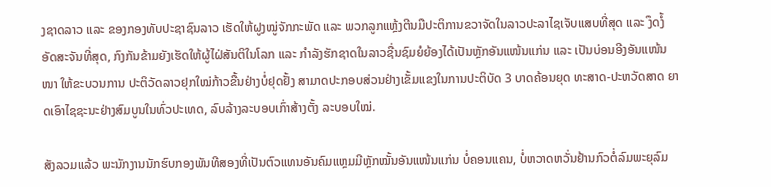ງຊາດລາວ ແລະ ຂອງກອງທັບປະຊາຊົນລາວ ເຮັດໃຫ້ຝູງໝູ່ຈັກກະພັດ ແລະ ພວກລູກແຫຼ້ງຕີນມືປະຕິການຂວາຈັດໃນລາວປະລາໄຊເຈັບແສບທີ່ສຸດ ແລະ ງຶດງໍ້ອັດສະຈັນທີ່ສຸດ, ກົງກັນຂ້າມຍັງເຮັດໃຫ້ຜູ້ໄຝ່ສັນຕິໃນໂລກ ແລະ ກຳລັງຮັກຊາດໃນລາວຊື່ນຊົມຍໍຍ້ອງໄດ້ເປັນຫຼັກອັນແໜ້ນແກ່ນ ແລະ ເປັນບ່ອນອີງອັນແໜ້ນໜາ ໃຫ້ຂະບວນການ ປະຕິວັດລາວຢຸກໃໝ່ກ້າວຂື້ນຢ່າງບໍ່ຢຸດຢັ້ງ ສາມາດປະກອບສ່ວນຢ່າງເຂັ້ມແຂງໃນການປະຕິບັດ 3 ບາດຄ້ອນຍຸດ ທະສາດ-ປະຫວັດສາດ ຍາດເອົາໄຊຊະນະຢ່າງສົມບູນໃນທົ່ວປະເທດ, ລົບລ້າງລະບອບເກົ່າສ້າງຕັ້ງ ລະບອບໃໝ່.

ສັງລວມແລ້ວ ພະນັກງານນັກຮົບກອງພັນທີສອງທີ່ເປັນຕົວແທນອັນຄົມແຫຼມມີຫຼັກໝັ້ນອັນແໜ້ນແກ່ນ ບໍ່ຄອນແຄນ, ບໍ່ຫວາດຫວັ່ນຢ້ານກົວຕໍ່ລົມພະຍຸລົມ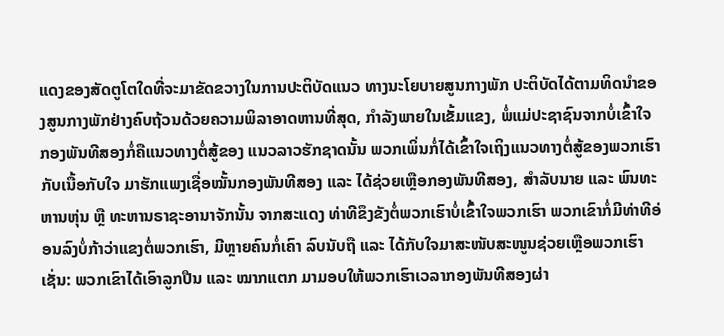ແດງຂອງສັດຕູໂຕໃດທີ່ຈະມາຂັດຂວາງໃນການປະຕິບັດແນວ ທາງນະໂຍບາຍສູນກາງພັກ ປະຕິບັດໄດ້ຕາມທິດນຳຂອງສູນກາງພັກຢ່າງຄົບຖ້ວນດ້ວຍຄວາມພິລາອາດຫານທີ່ສຸດ, ກຳລັງພາຍໃນເຂັ້ມແຂງ, ພໍ່ແມ່ປະຊາຊົນຈາກບໍ່ເຂົ້າໃຈກອງພັນທີສອງກໍ່ຄືແນວທາງຕໍ່ສູ້ຂອງ ແນວລາວຮັກຊາດນັ້ນ ພວກເພິ່ນກໍ່ໄດ້ເຂົ້າໃຈເຖິງແນວທາງຕໍ່ສູ້ຂອງພວກເຮົາ ກັບເນື້ອກັບໃຈ ມາຮັກແພງເຊື່ອໝັ້ນກອງພັນທີສອງ ແລະ ໄດ້ຊ່ວຍເຫຼືອກອງພັນທີສອງ, ສຳລັບນາຍ ແລະ ພົນທະຫານຫຸ່ນ ຫຼື ທະຫານຣາຊະອານາຈັກນັ້ນ ຈາກສະແດງ ທ່າທີຂຶງຂັງຕໍ່ພວກເຮົາບໍ່ເຂົ້າໃຈພວກເຮົາ ພວກເຂົາກໍ່ມີທ່າທີອ່ອນລົງບໍ່ກ້າວ່າແຂງຕໍ່ພວກເຮົາ, ມີຫຼາຍຄົນກໍ່ເຄົາ ລົບນັບຖື ແລະ ໄດ້ກັບໃຈມາສະໜັບສະໜູນຊ່ວຍເຫຼືອພວກເຮົາ ເຊັ່ນ: ພວກເຂົາໄດ້ເອົາລູກປືນ ແລະ ໝາກແຕກ ມາມອບໃຫ້ພວກເຮົາເວລາກອງພັນທີສອງຜ່າ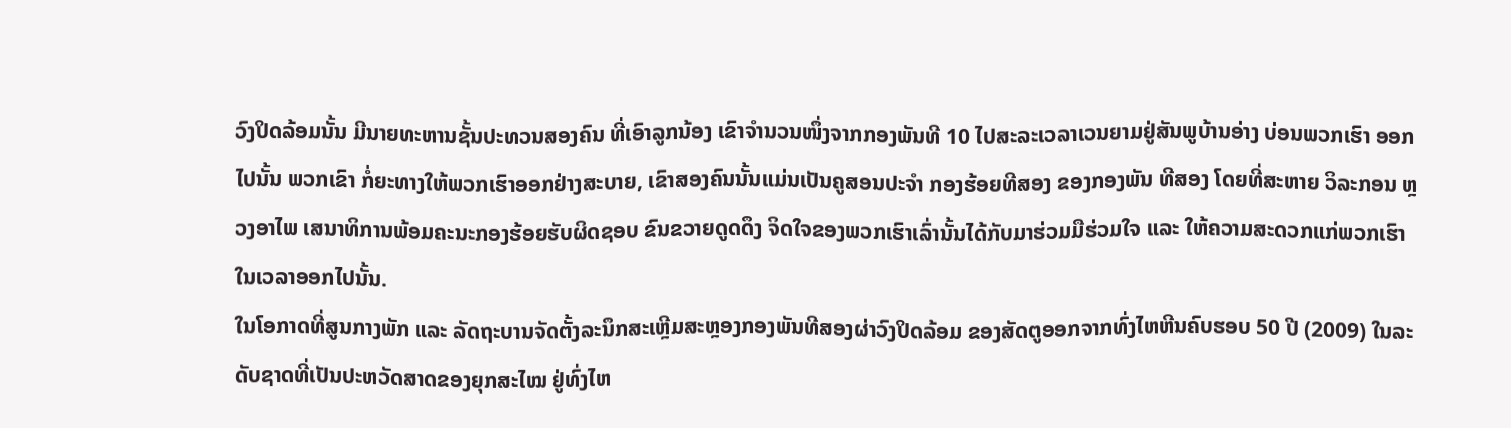ວົງປິດລ້ອມນັ້ນ ມີນາຍທະຫານຊັ້ນປະທວນສອງຄົນ ທີ່ເອົາລູກນ້ອງ ເຂົາຈຳນວນໜຶ່ງຈາກກອງພັນທີ 10 ໄປສະລະເວລາເວນຍາມຢູ່ສັນພູບ້ານອ່າງ ບ່ອນພວກເຮົາ ອອກໄປນັ້ນ ພວກເຂົາ ກໍ່ຍະທາງໃຫ້ພວກເຮົາອອກຢ່າງສະບາຍ, ເຂົາສອງຄົນນັ້ນແມ່ນເປັນຄູສອນປະຈຳ ກອງຮ້ອຍທີສອງ ຂອງກອງພັນ ທີສອງ ໂດຍທີ່ສະຫາຍ ວິລະກອນ ຫຼວງອາໄພ ເສນາທິການພ້ອມຄະນະກອງຮ້ອຍຮັບຜິດຊອບ ຂົນຂວາຍດູດດຶງ ຈິດໃຈຂອງພວກເຮົາເລົ່ານັ້ນໄດ້ກັບມາຮ່ວມມືຮ່ວມໃຈ ແລະ ໃຫ້ຄວາມສະດວກແກ່ພວກເຮົາ ໃນເວລາອອກໄປນັ້ນ.
ໃນໂອກາດທີ່ສູນກາງພັກ ແລະ ລັດຖະບານຈັດຕັ້ງລະນຶກສະເຫຼີມສະຫຼອງກອງພັນທີສອງຜ່າວົງປິດລ້ອມ ຂອງສັດຕູອອກຈາກທົ່ງໄຫຫີນຄົບຮອບ 50 ປີ (2009) ໃນລະດັບຊາດທີ່ເປັນປະຫວັດສາດຂອງຍຸກສະໄໝ ຢູ່ທົ່ງໄຫ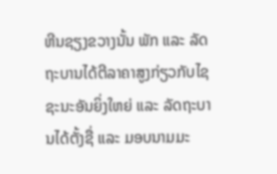ຫີນຊຽງຂວາງນັ້ນ ພັກ ແລະ ລັດຖະບານໄດ້ຕີລາຄາສູງກ່ຽວກັບໄຊຊະນະອັນຍິ່ງໃຫຍ່ ແລະ ລັດຖະບານໄດ້ຕັ້ງຊື່ ແລະ ມອບນາມມະ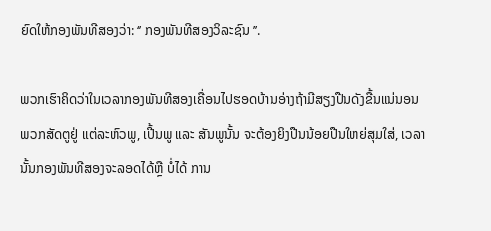ຍົດໃຫ້ກອງພັນທີສອງວ່າ: ‘’ ກອງພັນທີສອງວິລະຊົນ ’’.

ພວກເຮົາຄິດວ່າໃນເວລາກອງພັນທີສອງເຄື່ອນໄປຮອດບ້ານອ່າງຖ້າມີສຽງປືນດັງຂື້ນແນ່ນອນພວກສັດຕູຢູ່ ແຕ່ລະຫົວພູ, ເປີ້ນພູ ແລະ ສັນພູນັ້ນ ຈະຕ້ອງຍິງປືນນ້ອຍປືນໃຫຍ່ສຸມໃສ່, ເວລານັ້ນກອງພັນທີສອງຈະລອດໄດ້ຫຼື ບໍ່ໄດ້ ການ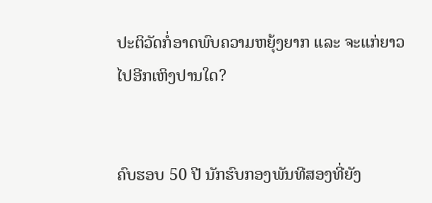ປະຕິວັດກໍ່ອາດພົບຄວາມຫຍຸ້ງຍາກ ແລະ ຈະແກ່ຍາວໄປອີກເຫິງປານໃດ?


ຄົບຮອບ 50 ປີ ນັກຮົບກອງພັນທີສອງທີ່ຍັງ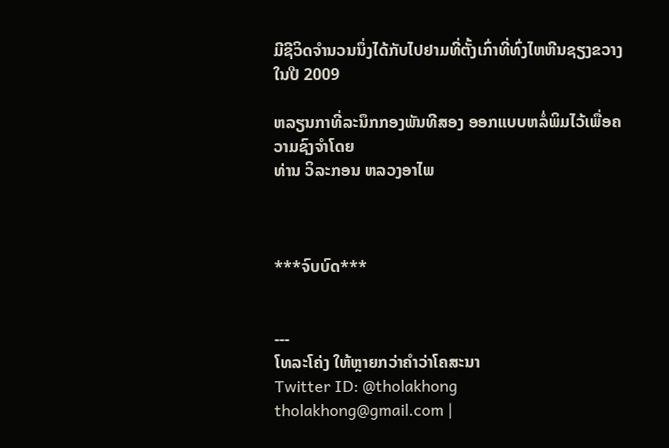ມີຊີວິດຈຳນວນນຶ່ງໄດ້ກັບໄປຢາມທີ່ຕັ້ງເກົ່າທີ່ທົ່ງໄຫຫີນຊຽງຂວາງໃນປີ 2009

ຫລຽນກາທີ່ລະນຶກກອງພັນທີສອງ ອອກແບບຫລໍ່ພິມໄວ້ເພື່ອຄວາມຊົງຈຳໂດຍ
ທ່ານ ວິລະກອນ ຫລວງອາໄພ



***ຈົບບົດ***


---
ໂທລະໂຄ່ງ ໃຫ້ຫຼາຍກວ່າຄຳວ່າໂຄສະນາ
Twitter ID: @tholakhong
tholakhong@gmail.com |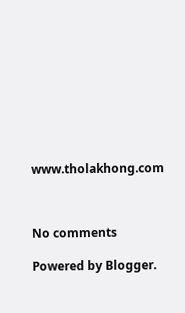www.tholakhong.com



No comments

Powered by Blogger.